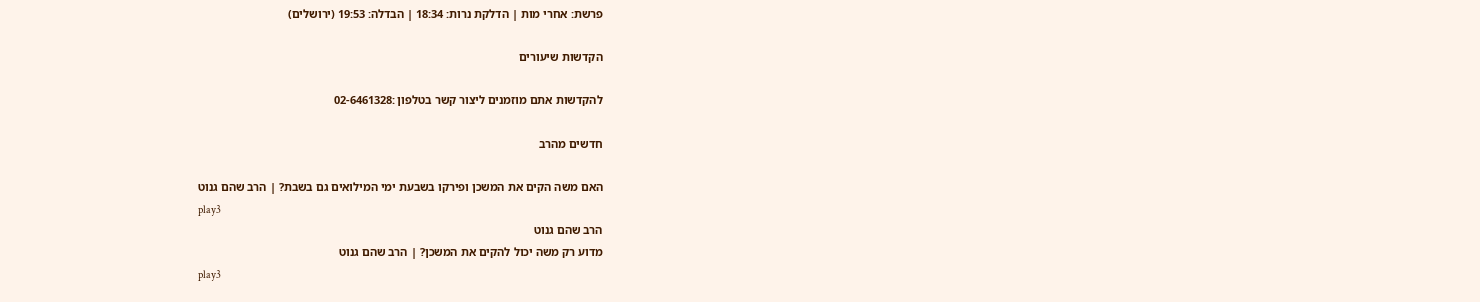פרשת: אחרי מות | הדלקת נרות: 18:34 | הבדלה: 19:53 (ירושלים)

הקדשות שיעורים

להקדשות אתם מוזמנים ליצור קשר בטלפון :02-6461328

חדשים מהרב

האם משה הקים את המשכן ופירקו בשבעת ימי המילואים גם בשבת? | הרב שהם גנוט
play3
הרב שהם גנוט
מדוע רק משה יכול להקים את המשכן? | הרב שהם גנוט
play3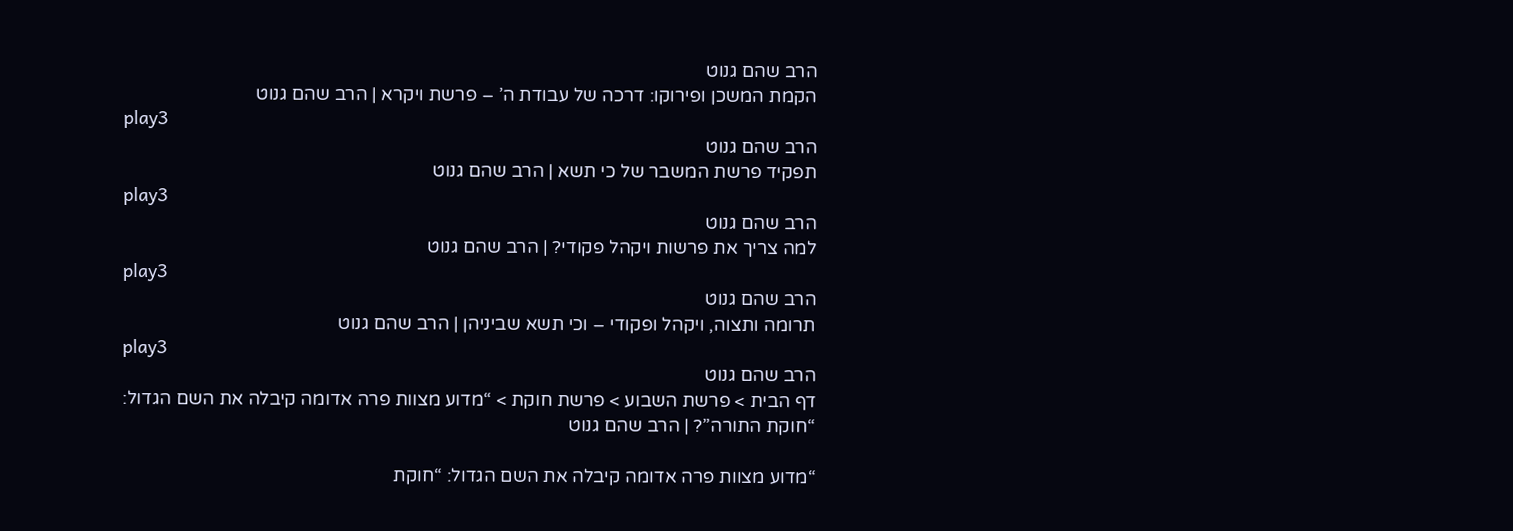הרב שהם גנוט
הקמת המשכן ופירוקו: דרכה של עבודת ה’ – פרשת ויקרא | הרב שהם גנוט
play3
הרב שהם גנוט
תפקיד פרשת המשבר של כי תשא | הרב שהם גנוט
play3
הרב שהם גנוט
למה צריך את פרשות ויקהל פקודי? | הרב שהם גנוט
play3
הרב שהם גנוט
תרומה ותצוה, ויקהל ופקודי – וכי תשא שביניהן | הרב שהם גנוט
play3
הרב שהם גנוט
דף הבית > פרשת השבוע > פרשת חוקת > “מדוע מצוות פרה אדומה קיבלה את השם הגדול: “חוקת התורה”? | הרב שהם גנוט

“מדוע מצוות פרה אדומה קיבלה את השם הגדול: “חוקת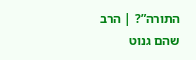התורה”? | הרב שהם גנוט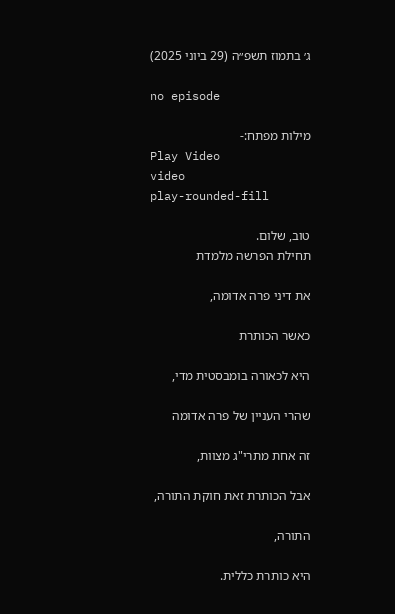ג׳ בתמוז תשפ״ה (29 ביוני 2025)

no episode

מילות מפתח:-
Play Video
video
play-rounded-fill

טוב, שלום.
תחילת הפרשה מלמדת

את דיני פרה אדומה,

כאשר הכותרת

היא לכאורה בומבסטית מדי,

שהרי העניין של פרה אדומה

זה אחת מתרי"ג מצוות,

אבל הכותרת זאת חוקת התורה,

התורה,

היא כותרת כללית.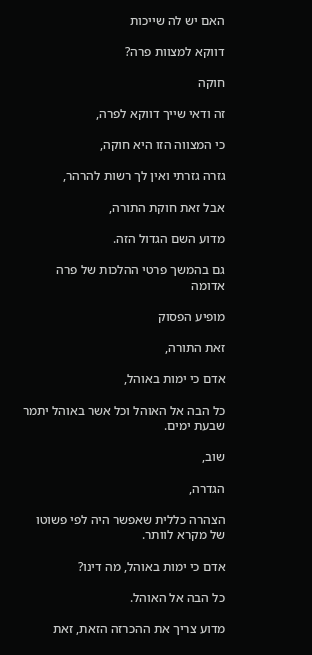האם יש לה שייכות

דווקא למצוות פרה?

חוקה

זה ודאי שייך דווקא לפרה,

כי המצווה הזו היא חוקה,

גזרה גזרתי ואין לך רשות להרהר,

אבל זאת חוקת התורה,

מדוע השם הגדול הזה.

גם בהמשך פרטי ההלכות של פרה אדומה

מופיע הפסוק

זאת התורה,

אדם כי ימות באוהל,

כל הבה אל האוהל וכל אשר באוהל יתמר שבעת ימים.

שוב,

הגדרה,

הצהרה כללית שאפשר היה לפי פשוטו של מקרא לוותר.

אדם כי ימות באוהל, מה דינו?

כל הבה אל האוהל.

מדוע צריך את ההכרזה הזאת, זאת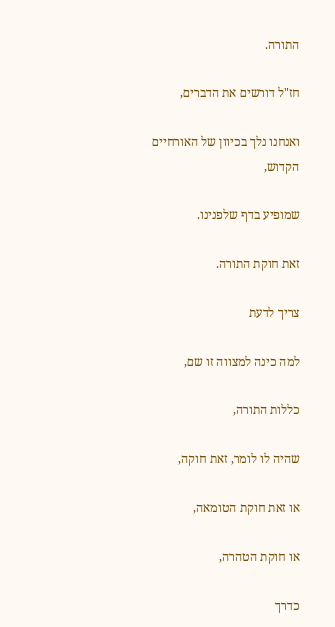התורה.

חז"ל דורשים את הדברים,

ואנחנו נלך בכיוון של האורחיים הקדוש,

שמופיע בדף שלפנינו.

זאת חוקת התורה.

צריך לדעת

למה כינה למצווה זו שם,

כללות התורה,

שהיה לו לומר, זאת חוקה,

או זאת חוקת הטומאה,

או חוקת הטהרה,

כדרך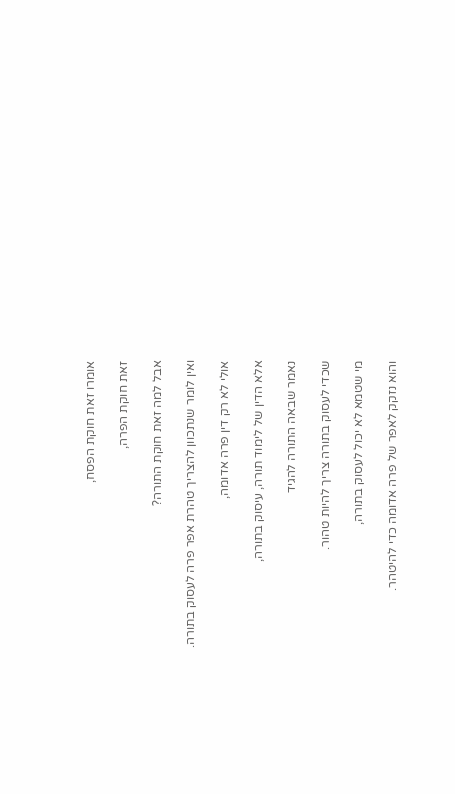אומרו זאת חוקת הפסח,

זאת חוקת הפרה,

אבל למה זאת חוקת התורה?

ואין לומר שנתכוון להצריך טהרת אפר פרה לעסוק בתורה.

אולי לא רק דין פרה אדומה,

אלא הדין של לימוד תורה, עיסוק בתורה,

נאמר שבאה התורה להגיד

שכדי לעסוק בתורה צריך להיות טהור.

מי שטמא לא יכול לעסוק בתורה,

והוא נזקק לאפר של פרה אדומה כדי להיטהר.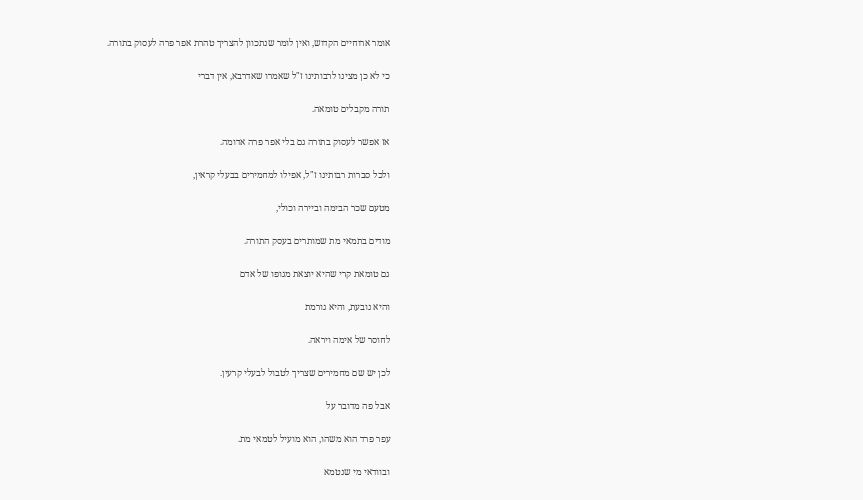אומר ארוחיים הקדוש, ואין לומר שנתכוון להצריך טהרת אפר פרה לעסוק בתורה.

כי לא כן מצינו לרבותינו ז"ל שאמרו שאדרבא, אין דברי

תורה מקבלים טומאה.

אז אפשר לעסוק בתורה גם בלי אפר פרה אדומה.

ולכל סברות רבותינו ז"ל, אפילו למחמירים בבעלי קראין,

מטעם שכר הבימה וביירה וכולי,

מודים בתמאי מת שמותרים בעסק התורה.

גם טומאת קרי שהיא יוצאת מגופו של אדם

והיא נובעת, והיא גורמת

לחוסר של אימה ויראה.

לכן יש שם מחמירים שצריך לטבול לבעלי קרעין.

אבל פה מדובר על

עפר פרד הוא משהו, הוא מועיל לטמאי מת.

ובוודאי מי שנטמא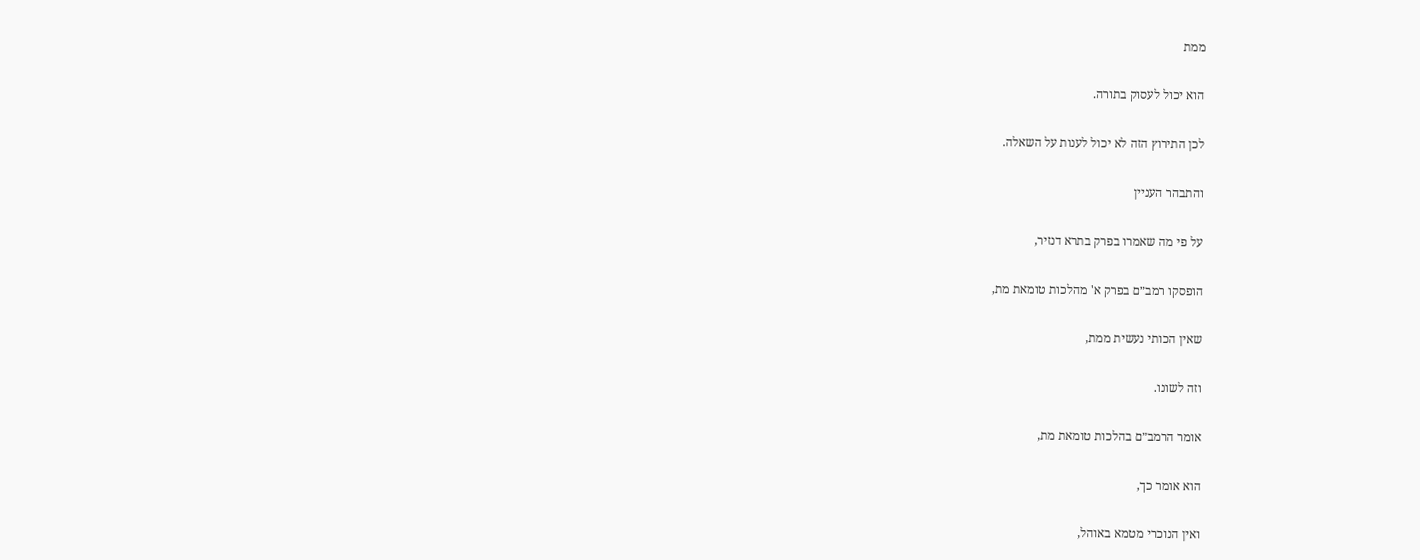ממת

הוא יכול לעסוק בתורה.

לכן התירוץ הזה לא יכול לענות על השאלה.

והתבהר העניין

על פי מה שאמרו בפרק בתרא דנזיר,

הופסקו רמב״ם בפרק א' מהלכות טומאת מת,

שאין הכותי נעשית ממת,

וזה לשונו.

אומר הרמב״ם בהלכות טומאת מת,

הוא אומר כך,

ואין הנוכרי מטמא באוהל,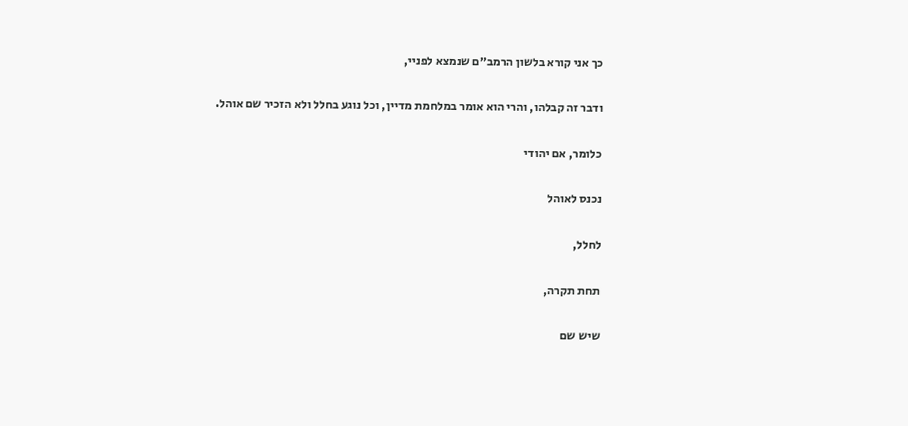כך אני קורא בלשון הרמב״ם שנמצא לפניי,

ודבר זה קבלהו, והרי הוא אומר במלחמת מדיין, וכל נוגע בחלל ולא הזכיר שם אוהל.

כלומר, אם יהודי

נכנס לאוהל

לחלל,

תחת תקרה,

שיש שם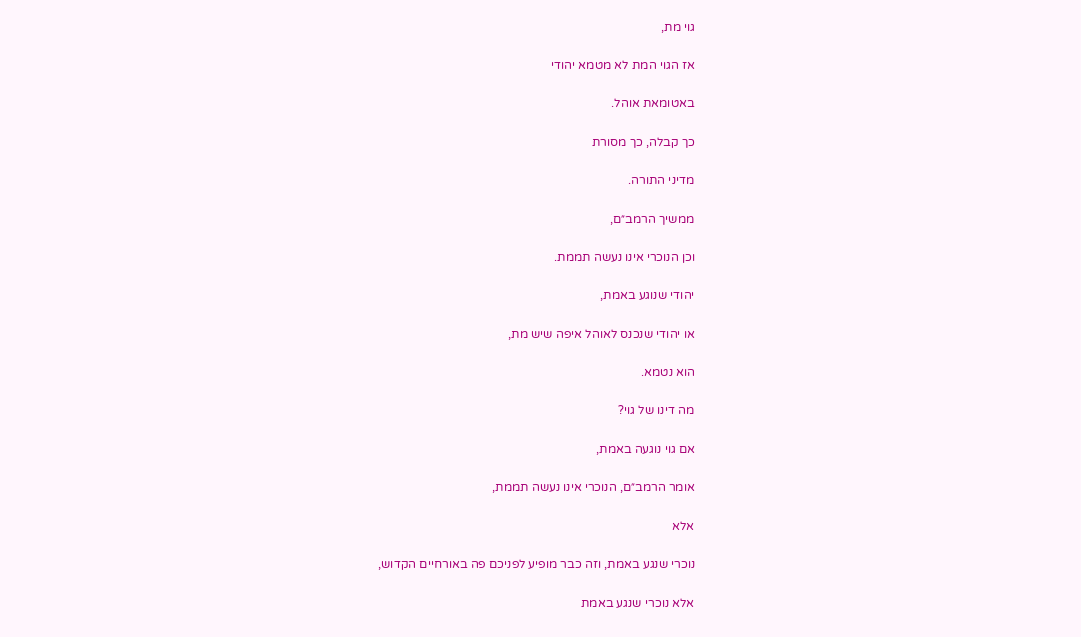גוי מת,

אז הגוי המת לא מטמא יהודי

באטומאת אוהל.

כך קבלה, כך מסורת

מדיני התורה.

ממשיך הרמב״ם,

וכן הנוכרי אינו נעשה תממת.

יהודי שנוגע באמת,

או יהודי שנכנס לאוהל איפה שיש מת,

הוא נטמא.

מה דינו של גוי?

אם גוי נוגעה באמת,

אומר הרמב״ם, הנוכרי אינו נעשה תממת,

אלא

נוכרי שנגע באמת, וזה כבר מופיע לפניכם פה באורחיים הקדוש,

אלא נוכרי שנגע באמת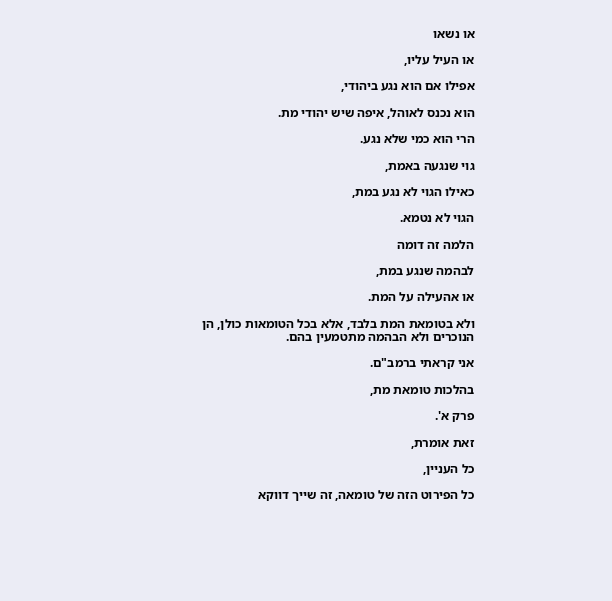או נשאו

או העיל עליו,

אפילו אם הוא נגע ביהודי,

הוא נכנס לאוהל, איפה שיש יהודי מת.

הרי הוא כמי שלא נגע.

גוי שנגעה באמת,

כאילו הגוי לא נגע במת,

הגוי לא נטמא.

הלמה זה דומה

לבהמה שנגע במת,

או אהעילה על המת.

ולא בטומאת המת בלבד, אלא בכל הטומאות כולן, הן הנוכרים ולא הבהמה מתטמעין בהם.

אני קראתי ברמב"ם.

בהלכות טומאת מת,

פרק א'.

זאת אומרת,

כל העניין,

כל הפירוט הזה של טומאה, זה שייך דווקא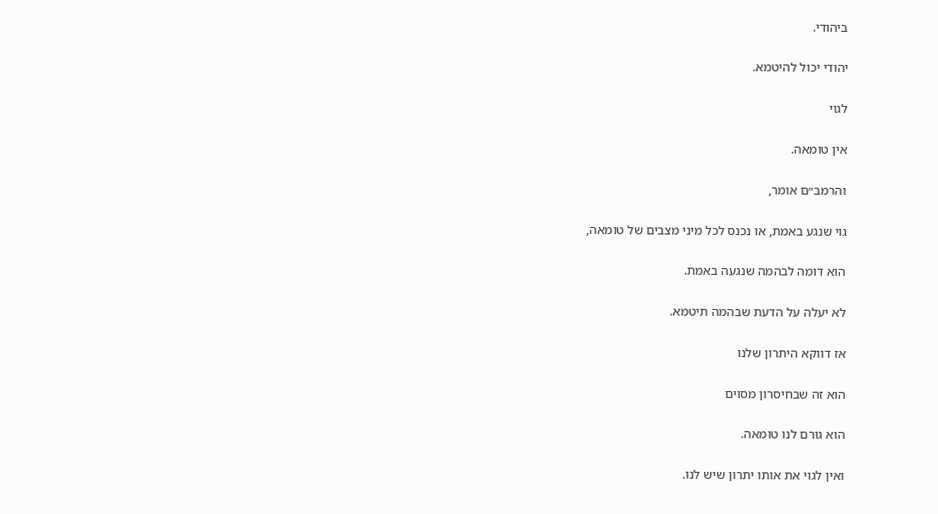ביהודי.

יהודי יכול להיטמא.

לגוי

אין טומאה.

והרמב״ם אומר,

גוי שנגע באמת, או נכנס לכל מיני מצבים של טומאה,

הוא דומה לבהמה שנגעה באמת.

לא יעלה על הדעת שבהמה תיטמא.

אז דווקא היתרון שלנו

הוא זה שבחיסרון מסוים

הוא גורם לנו טומאה.

ואין לגוי את אותו יתרון שיש לנו.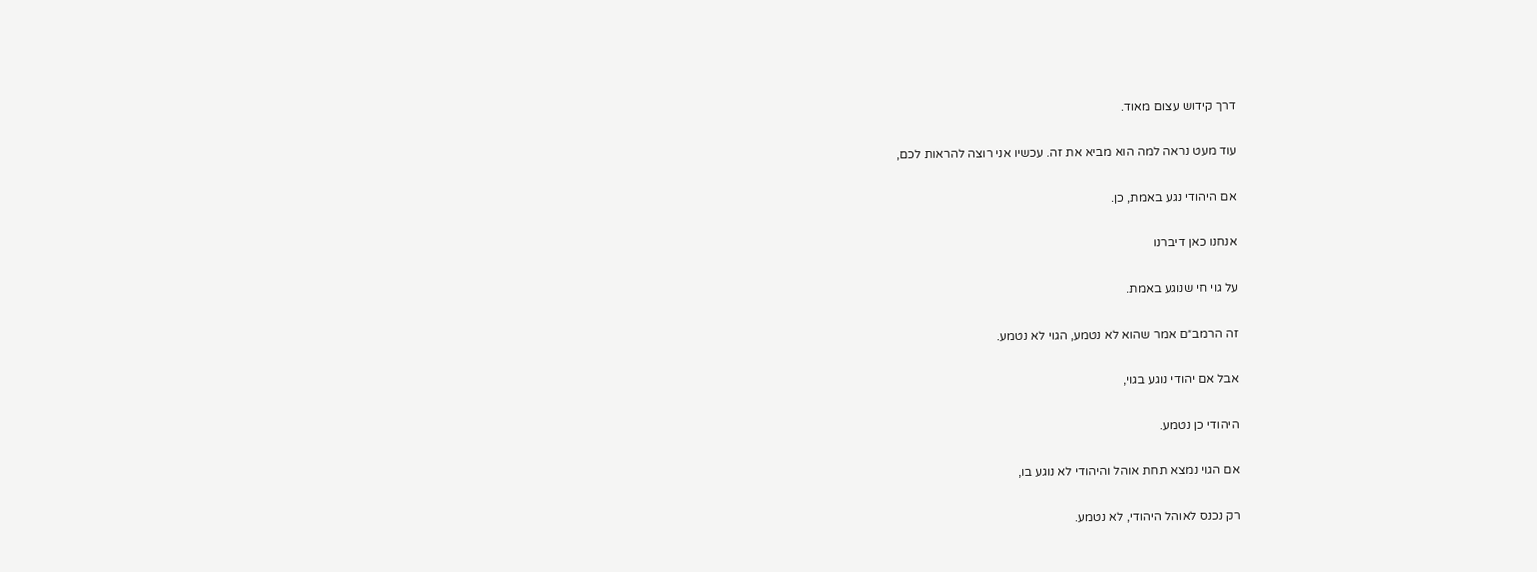דרך קידוש עצום מאוד.

עוד מעט נראה למה הוא מביא את זה. עכשיו אני רוצה להראות לכם,

אם היהודי נגע באמת, כן.

אנחנו כאן דיברנו

על גוי חי שנוגע באמת.

זה הרמב״ם אמר שהוא לא נטמע, הגוי לא נטמע.

אבל אם יהודי נוגע בגוי,

היהודי כן נטמע.

אם הגוי נמצא תחת אוהל והיהודי לא נוגע בו,

רק נכנס לאוהל היהודי, לא נטמע.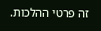זה פרטי ההלכות.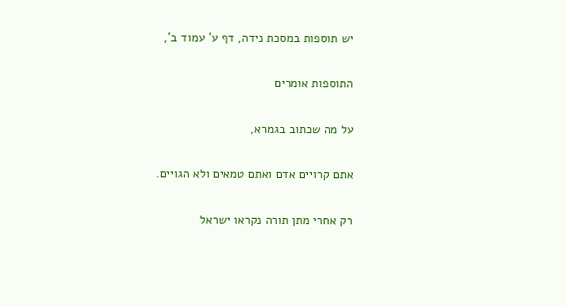יש תוספות במסכת נידה, דף ע' עמוד ב',

התוספות אומרים

על מה שכתוב בגמרא,

אתם קרויים אדם ואתם טמאים ולא הגויים.

רק אחרי מתן תורה נקראו ישראל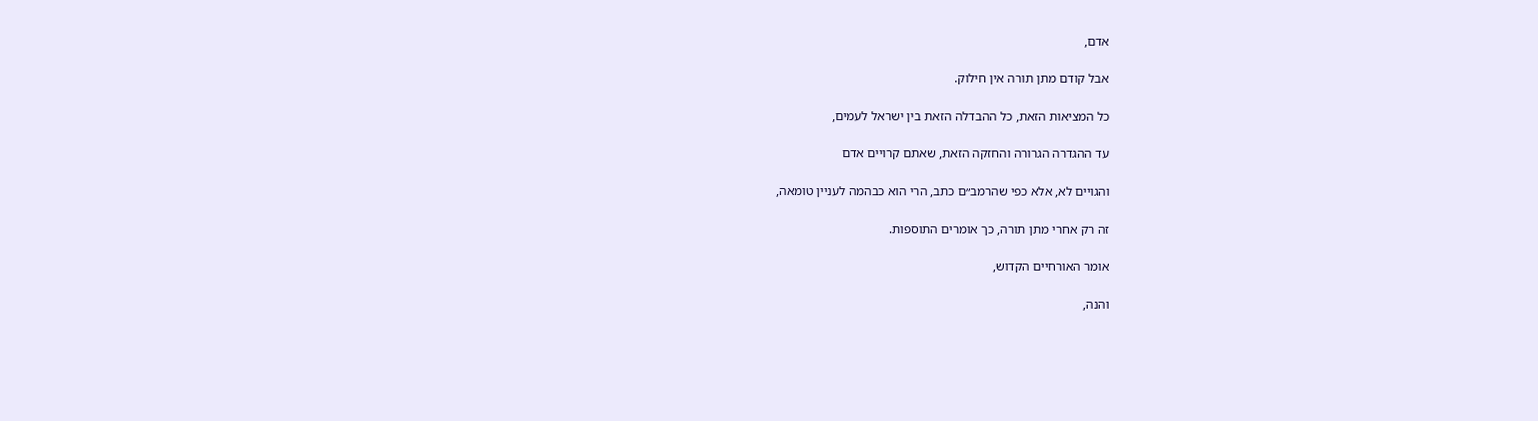אדם,

אבל קודם מתן תורה אין חילוק.

כל המציאות הזאת, כל ההבדלה הזאת בין ישראל לעמים,

עד ההגדרה הגרורה והחזקה הזאת, שאתם קרויים אדם

והגויים לא, אלא כפי שהרמב״ם כתב, הרי הוא כבהמה לעניין טומאה,

זה רק אחרי מתן תורה, כך אומרים התוספות.

אומר האורחיים הקדוש,

והנה,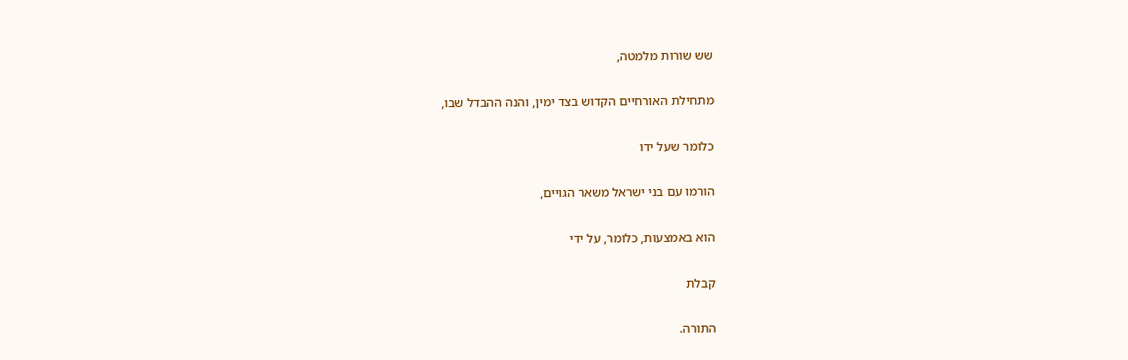שש שורות מלמטה,

מתחילת האורחיים הקדוש בצד ימין, והנה ההבדל שבו,

כלומר שעל ידו

הורמו עם בני ישראל משאר הגויים,

הוא באמצעות, כלומר, על ידי

קבלת

התורה.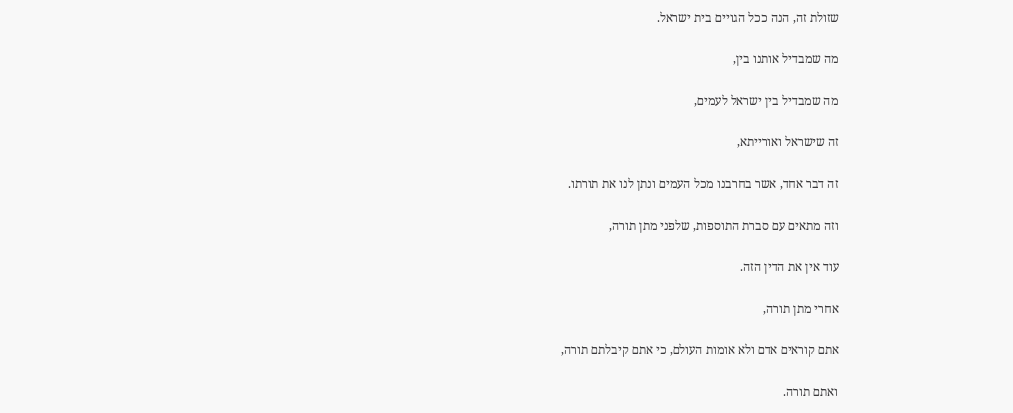שזולת זה, הנה ככל הגויים בית ישראל.

מה שמבדיל אותנו בין,

מה שמבדיל בין ישראל לעמים,

זה שישראל ואורייתא,

זה דבר אחד, אשר בחרבנו מכל העמים ונתן לנו את תורתו.

וזה מתאים עם סברת התוספות, שלפני מתן תורה,

עוד אין את הדין הזה.

אחרי מתן תורה,

אתם קוראים אדם ולא אומות העולם, כי אתם קיבלתם תורה,

ואתם תורה.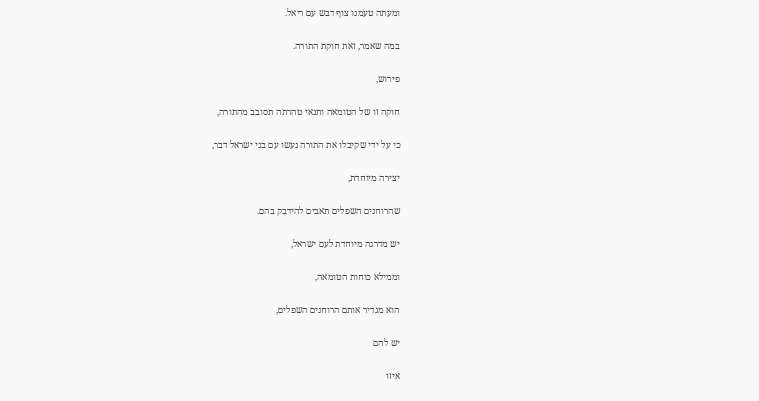ומעתה טעמנו צוף דבש עם ריאל.

במה שאמר, זאת חוקת התורה.

פירוש,

חוקה זו של הטומאה ותנאי טהרתה תסובב מהתורה,

כי על ידי שקיבלו את התורה נעשו עם בני ישראל דבר,

יצירה מיוחדת,

שהרוחנים השפלים תאבים להידבק בהם.

יש מדרגה מיוחדת לעם ישראל,

וממילא כוחות הטומאה,

הוא מגדיר אותם הרוחנים השפלים,

יש להם

איזו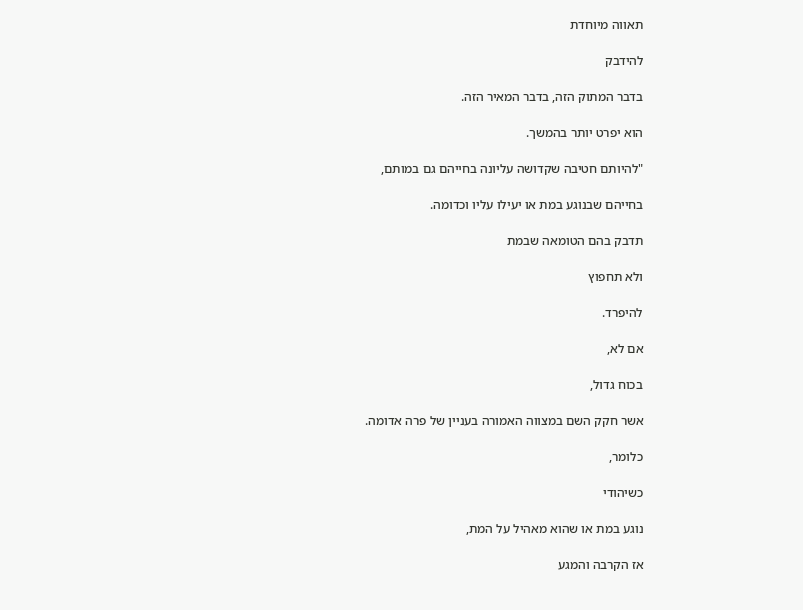תאווה מיוחדת

להידבק

בדבר המתוק הזה, בדבר המאיר הזה.

הוא יפרט יותר בהמשך.

"להיותם חטיבה שקדושה עליונה בחייהם גם במותם,

בחייהם שבנוגע במת או יעילו עליו וכדומה.

תדבק בהם הטומאה שבמת

ולא תחפוץ

להיפרד.

אם לא,

בכוח גדול,

אשר חקק השם במצווה האמורה בעניין של פרה אדומה.

כלומר,

כשיהודי

נוגע במת או שהוא מאהיל על המת,

אז הקרבה והמגע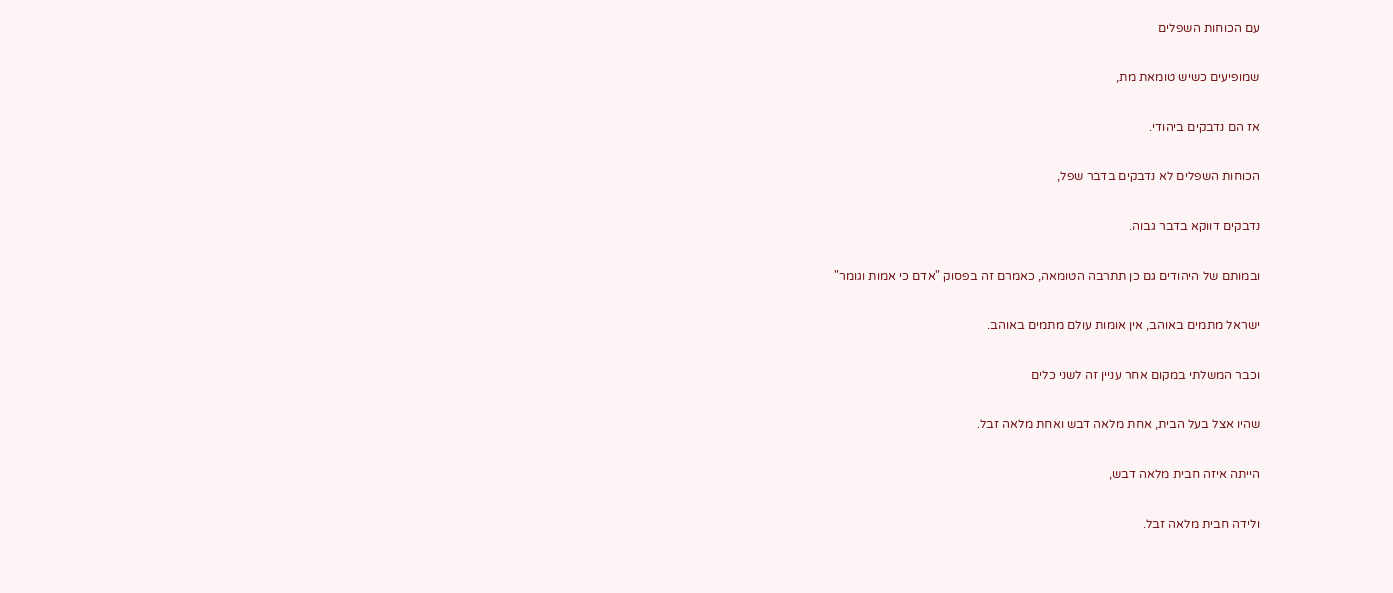עם הכוחות השפלים

שמופיעים כשיש טומאת מת,

אז הם נדבקים ביהודי.

הכוחות השפלים לא נדבקים בדבר שפל,

נדבקים דווקא בדבר גבוה.

ובמותם של היהודים גם כן תתרבה הטומאה, כאמרם זה בפסוק "אדם כי אמות וגומר"

ישראל מתמים באוהב, אין אומות עולם מתמים באוהב.

וכבר המשלתי במקום אחר עניין זה לשני כלים

שהיו אצל בעל הבית, אחת מלאה דבש ואחת מלאה זבל.

הייתה איזה חבית מלאה דבש,

ולידה חבית מלאה זבל.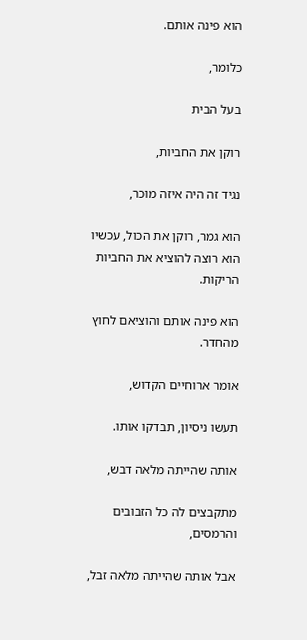הוא פינה אותם.

כלומר,

בעל הבית

רוקן את החביות,

נגיד זה היה איזה מוכר,

הוא גמר, רוקן את הכול, עכשיו הוא רוצה להוציא את החביות הריקות.

הוא פינה אותם והוציאם לחוץ מהחדר.

אומר ארוחיים הקדוש,

תעשו ניסיון, תבדקו אותו.

אותה שהייתה מלאה דבש,

מתקבצים לה כל הזבובים והרמסים,

אבל אותה שהייתה מלאה זבל,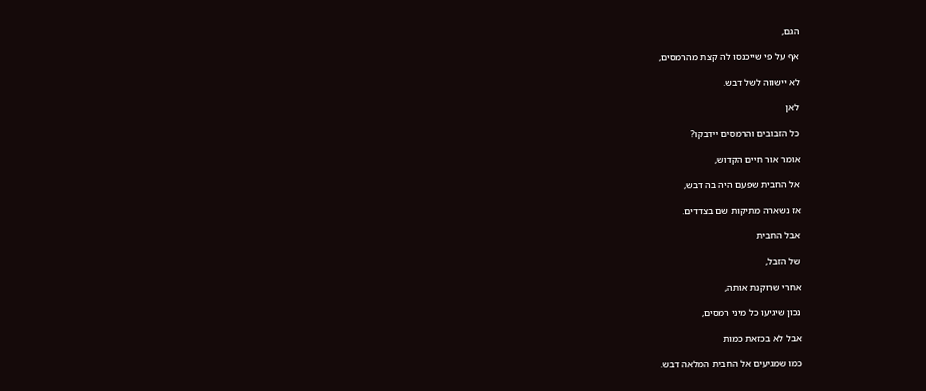הגם,

אף על פי שייכנסו לה קצת מהרמסים,

לא יישווה לשל דבש.

לאן

כל הזבובים והרמסים יידבקו?

אומר אור חיים הקדוש,

אל החבית שפעם היה בה דבש,

אז נשארה מתיקות שם בצדדים.

אבל החבית

של הזבל,

אחרי שרוקנת אותה,

נכון שיגיעו כל מיני רמסים,

אבל לא בכזאת כמות

כמו שמגיעים אל החבית המלאה דבש.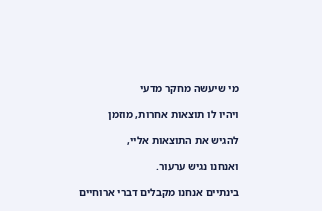מי שיעשה מחקר מדעי

ויהיו לו תוצאות אחרות, מוזמן

להגיש את התוצאות אליי,

ואנחנו נגיש ערעור.

בינתיים אנחנו מקבלים דברי ארוחיים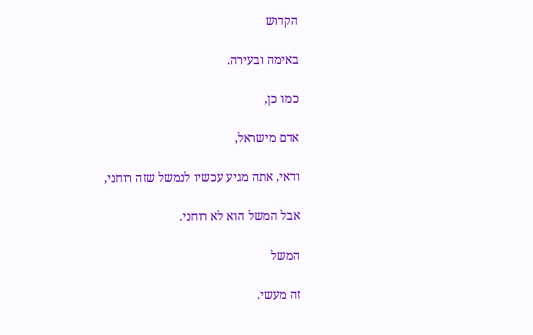הקדוש

באימה ובעירה.

כמו כן,

אדם מישראל,

ודאי, אתה מגיע עכשיו לנמשל שזה רוחני,

אבל המשל הוא לא רוחני.

המשל

זה מעשי.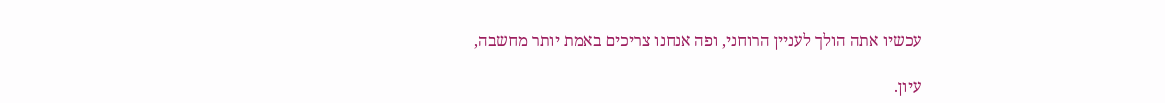עכשיו אתה הולך לעניין הרוחני, ופה אנחנו צריכים באמת יותר מחשבה,

עיון.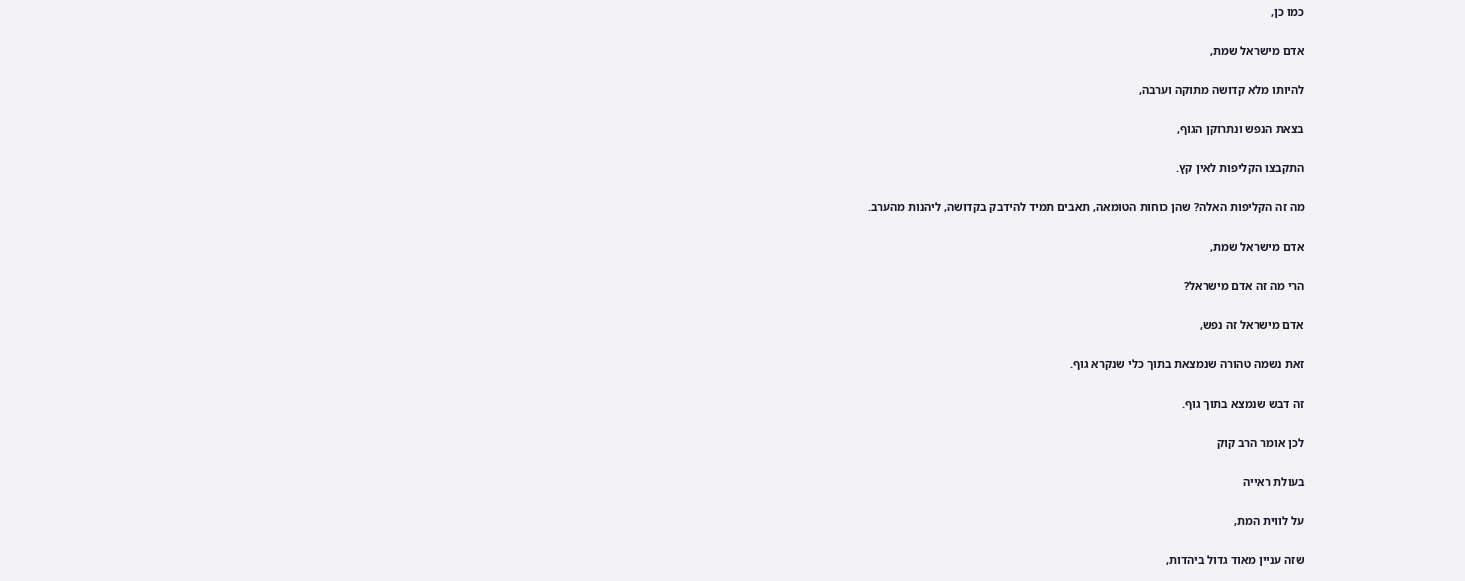כמו כן,

אדם מישראל שמת,

להיותו מלא קדושה מתוקה וערבה,

בצאת הנפש ונתרוקן הגוף,

התקבצו הקליפות לאין קץ.

מה זה הקליפות האלה? שהן כוחות הטומאה, תאבים תמיד להידבק בקדושה, ליהנות מהערב.

אדם מישראל שמת,

הרי מה זה אדם מישראל?

אדם מישראל זה נפש,

זאת נשמה טהורה שנמצאת בתוך כלי שנקרא גוף.

זה דבש שנמצא בתוך גוף.

לכן אומר הרב קוק

בעולת ראייה

על לווית המת,

שזה עניין מאוד גדול ביהדות,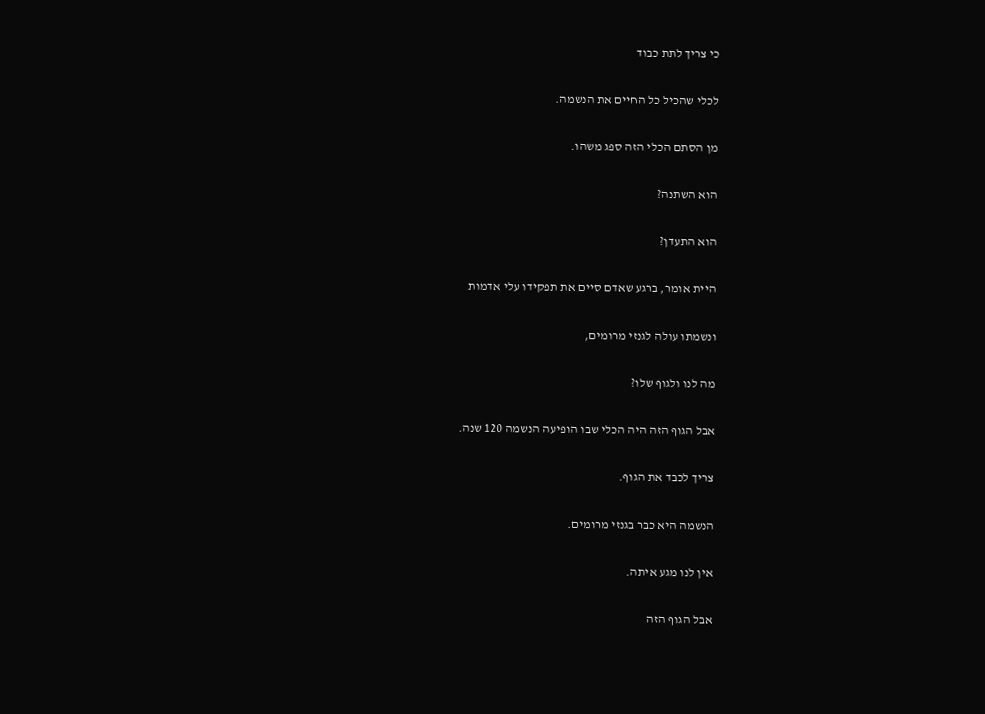כי צריך לתת כבוד

לכלי שהכיל כל החיים את הנשמה.

מן הסתם הכלי הזה ספג משהו.

הוא השתנה?

הוא התעדן?

היית אומר, ברגע שאדם סיים את תפקידו עלי אדמות

ונשמתו עולה לגנזי מרומים,

מה לנו ולגוף שלו?

אבל הגוף הזה היה הכלי שבו הופיעה הנשמה 120 שנה.

צריך לכבד את הגוף.

הנשמה היא כבר בגנזי מרומים.

אין לנו מגע איתה.

אבל הגוף הזה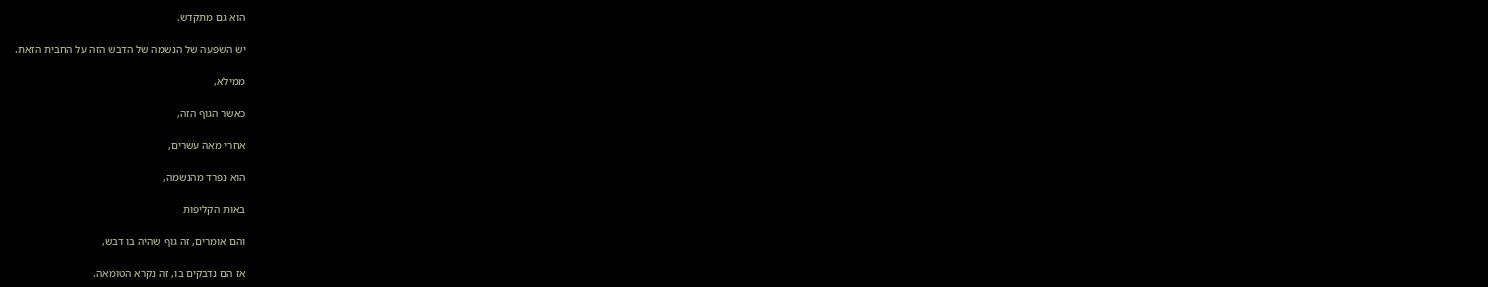הוא גם מתקדש.

יש השפעה של הנשמה של הדבש הזה על החבית הזאת.

ממילא,

כאשר הגוף הזה,

אחרי מאה עשרים,

הוא נפרד מהנשמה,

באות הקליפות

והם אומרים, זה גוף שהיה בו דבש,

אז הם נדבקים בו, זה נקרא הטומאה.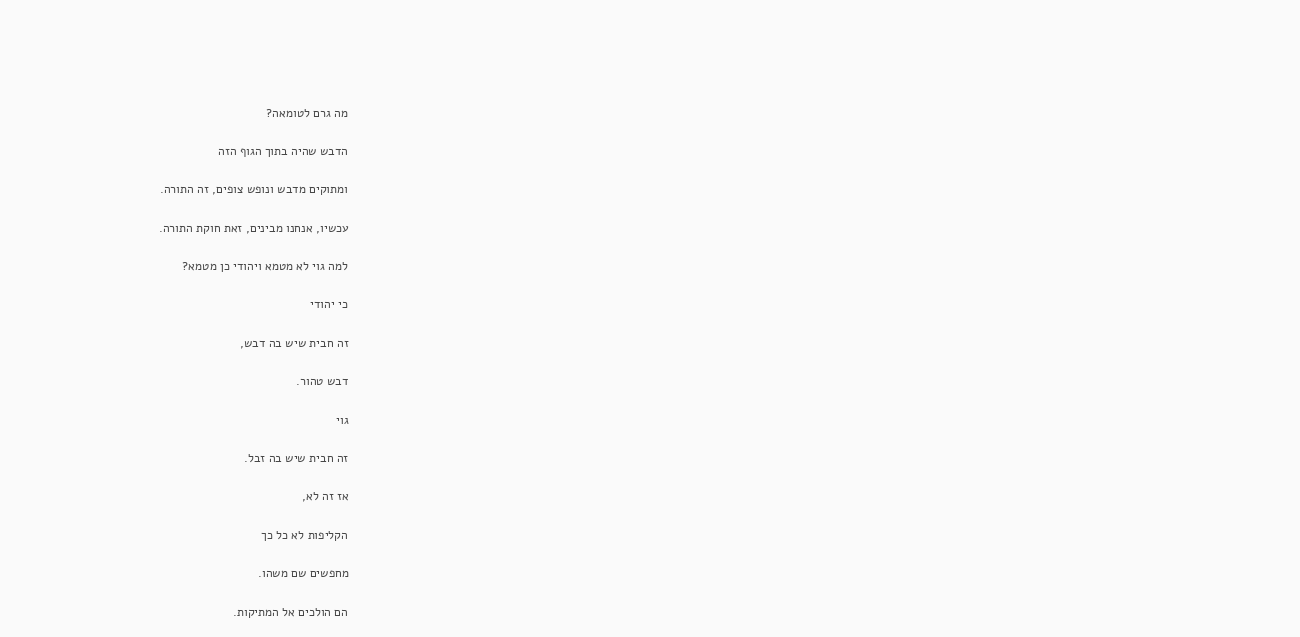מה גרם לטומאה?

הדבש שהיה בתוך הגוף הזה

ומתוקים מדבש ונופש צופים, זה התורה.

עכשיו, אנחנו מבינים, זאת חוקת התורה.

למה גוי לא מטמא ויהודי כן מטמא?

כי יהודי

זה חבית שיש בה דבש,

דבש טהור.

גוי

זה חבית שיש בה זבל.

אז זה לא,

הקליפות לא כל כך

מחפשים שם משהו.

הם הולכים אל המתיקות.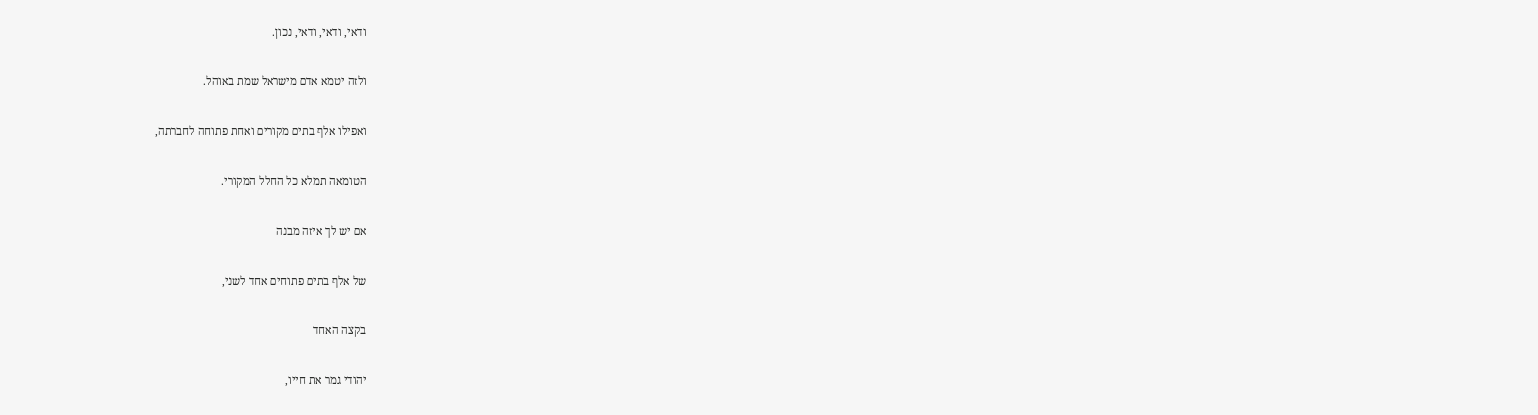ודאי, ודאי, ודאי, נכון.

ולזה יטמא אדם מישראל שמת באוהל.

ואפילו אלף בתים מקורים ואחת פתוחה לחברתה,

הטומאה תמלא כל החלל המקורי.

אם יש לך איזה מבנה

של אלף בתים פתוחים אחד לשני,

בקצה האחד

יהודי גמר את חייו,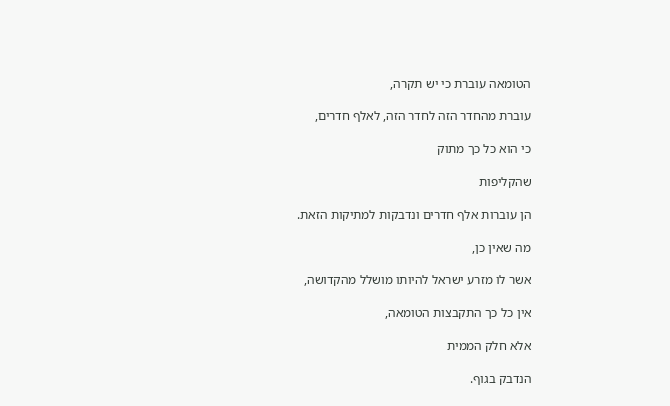הטומאה עוברת כי יש תקרה,

עוברת מהחדר הזה לחדר הזה, לאלף חדרים,

כי הוא כל כך מתוק

שהקליפות

הן עוברות אלף חדרים ונדבקות למתיקות הזאת.

מה שאין כן,

אשר לו מזרע ישראל להיותו מושלל מהקדושה,

אין כל כך התקבצות הטומאה,

אלא חלק הממית

הנדבק בגוף.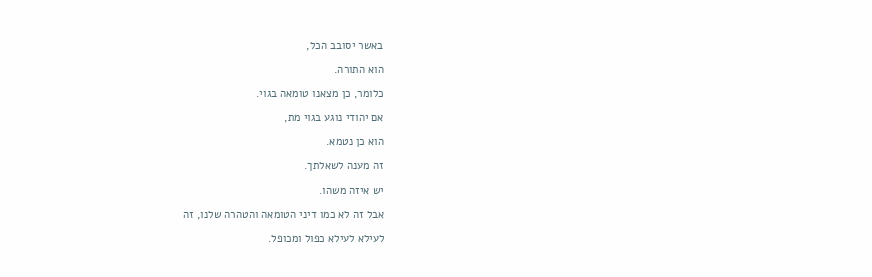באשר יסובב הכל,

הוא התורה.

כלומר, כן מצאנו טומאה בגוי.

אם יהודי נוגע בגוי מת,

הוא כן נטמא.

זה מענה לשאלתך.

יש איזה משהו.

אבל זה לא כמו דיני הטומאה והטהרה שלנו, זה

לעילא לעילא כפול ומכופל.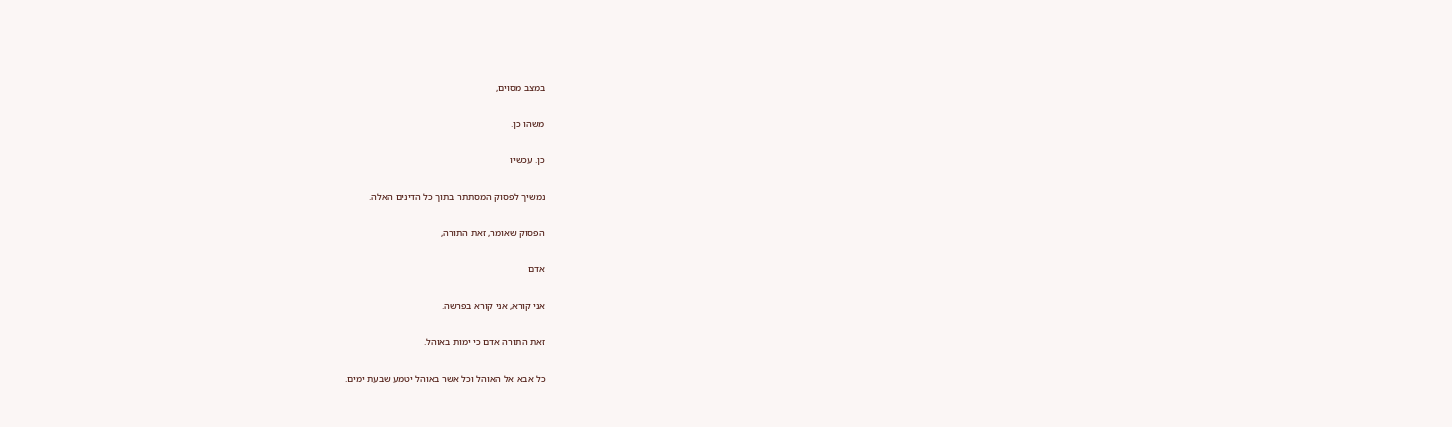במצב מסוים,

משהו כן.

כן. עכשיו

נמשיך לפסוק המסתתר בתוך כל הדינים האלה.

הפסוק שאומר, זאת התורה,

אדם

אני קורא, אני קורא בפרשה.

זאת התורה אדם כי ימות באוהל.

כל אבא אל האוהל וכל אשר באוהל יטמע שבעת ימים.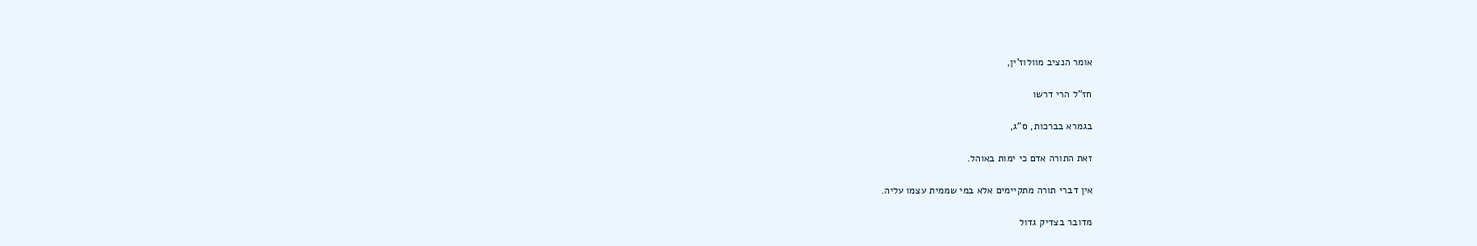אומר הנציב מוולוז'ין,

חז"ל הרי דרשו

בגמרא בברכות, ס"ג,

זאת התורה אדם כי ימות באוהל.

אין דברי תורה מתקיימים אלא במי שממית עצמו עליה.

מדובר בצדיק גדול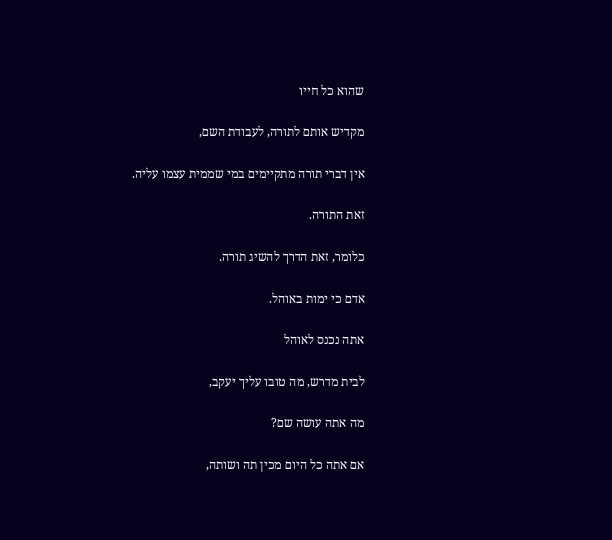שהוא כל חייו

מקדיש אותם לתורה, לעבודת השם,

אין דברי תורה מתקיימים במי שממית עצמו עליה.

זאת התורה.

כלומר, זאת הדרך להשיג תורה.

אדם כי ימות באוהל.

אתה נכנס לאוהל

לבית מדרש, מה טובו עליך יעקב,

מה אתה עושה שם?

אם אתה כל היום מכין תה ושותה,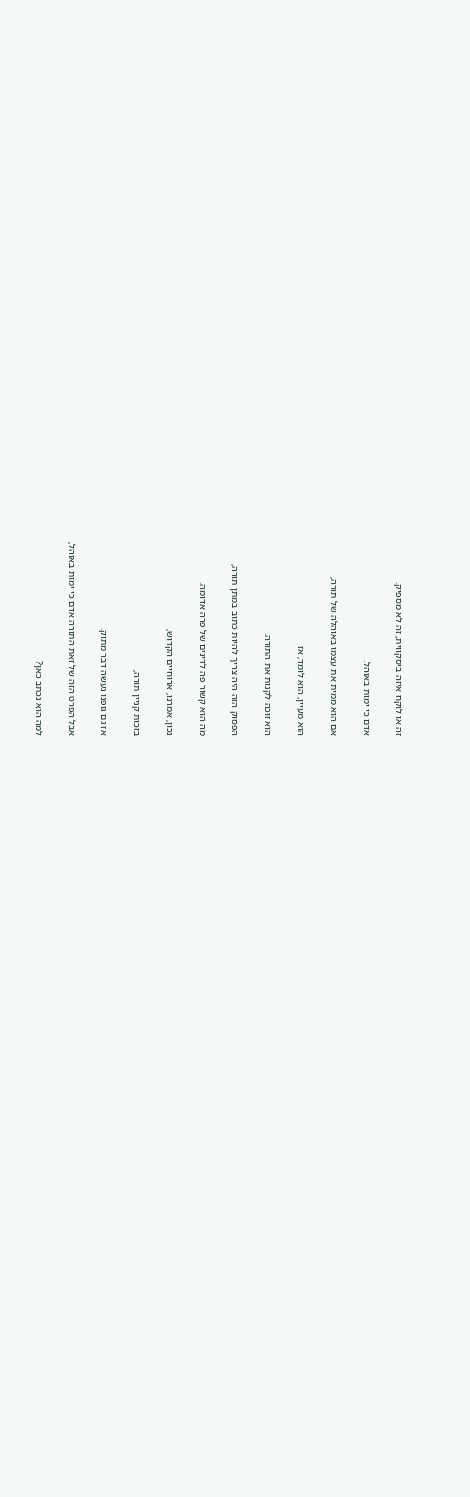זה או לוקח איזה ביסקווית, זה לא מספיק.

אדם כי ימות באוהל.

אם הוא ממית את עצמו באוהלה של תורה,

הוא מעיין, הוא לומד, אז

הוא זוכה לקנות את התורה.

הפסוק הזה היה צריך להיות כתוב במתן תורה,

מה הוא קשור פה לדינים של פרה אדומה.

נכון, אמרנו, ארוחיים הקדוש,

בזכות קניין תורה,

אז גם גופנו נעשה דבר מתוק.

אבל הפרט הזה של זאת התורה אדם כי ימות באוהל,

למה הוא נכתב כאן?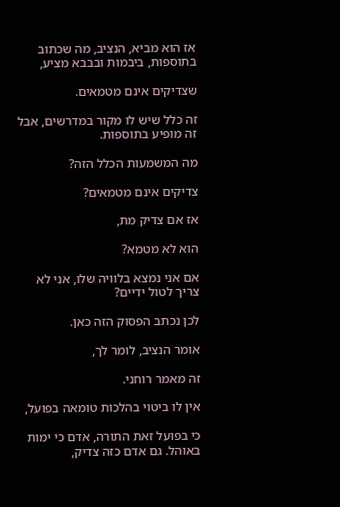אז הוא מביא, הנציב, מה שכתוב בתוספות, ביבמות ובבבא מציע,

שצדיקים אינם מטמאים.

זה כלל שיש לו מקור במדרשים, אבל זה מופיע בתוספות.

מה המשמעות הכלל הזה?

צדיקים אינם מטמאים?

אז אם צדיק מת,

הוא לא מטמא?

אם אני נמצא בלוויה שלו, אני לא צריך לטול ידיים?

לכן נכתב הפסוק הזה כאן.

אומר הנציב, לומר לך,

זה מאמר רוחני.

אין לו ביטוי בהלכות טומאה בפועל,

כי בפועל זאת התורה, אדם כי ימות באוהל. גם אדם כזה צדיק,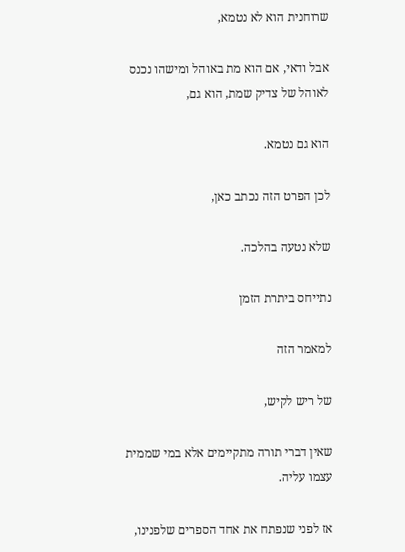שרוחנית הוא לא נטמא,

אבל ודאי, אם הוא מת באוהל ומישהו נכנס לאוהל של צדיק שמת, הוא גם,

הוא גם נטמא.

לכן הפרט הזה נכתב כאן,

שלא נטעה בהלכה.

נתייחס ביתרת הזמן

למאמר הזה

של ריש לקיש,

שאין דברי תורה מתקיימים אלא במי שממית עצמו עליה.

אז לפני שנפתח את אחד הספרים שלפנינו,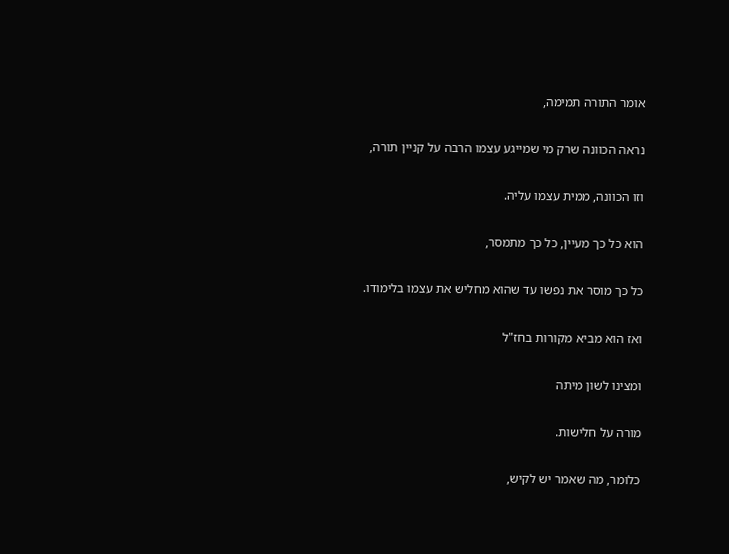אומר התורה תמימה,

נראה הכוונה שרק מי שמייגע עצמו הרבה על קניין תורה,

וזו הכוונה, ממית עצמו עליה.

הוא כל כך מעיין, כל כך מתמסר,

כל כך מוסר את נפשו עד שהוא מחליש את עצמו בלימודו.

ואז הוא מביא מקורות בחז"ל

ומצינו לשון מיתה

מורה על חלישות.

כלומר, מה שאמר יש לקיש,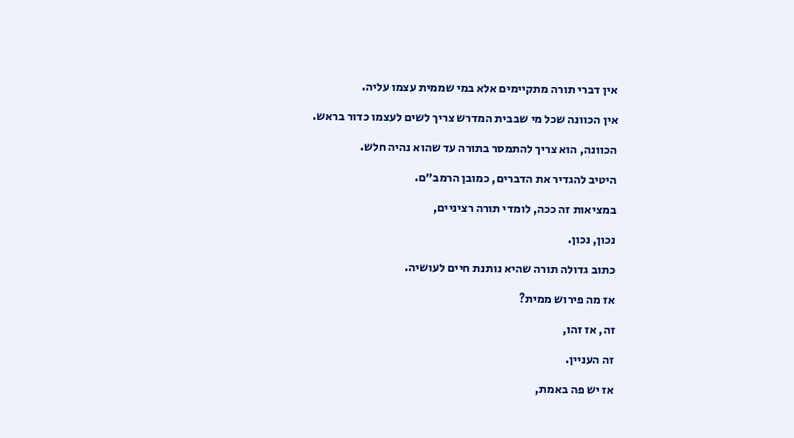אין דברי תורה מתקיימים אלא במי שממית עצמו עליה.

אין הכוונה שכל מי שבבית המדרש צריך לשים לעצמו כדור בראש.

הכוונה, הוא צריך להתמסר בתורה עד שהוא נהיה חלש.

היטיב להגדיר את הדברים, כמובן הרמב״ם.

במציאות זה ככה, לומדי תורה רציניים,

נכון, נכון.

כתוב גדולה תורה שהיא נותנת חיים לעושיה.

אז מה פירוש ממית?

זה, אז זהו,

זה העניין.

אז יש פה באמת,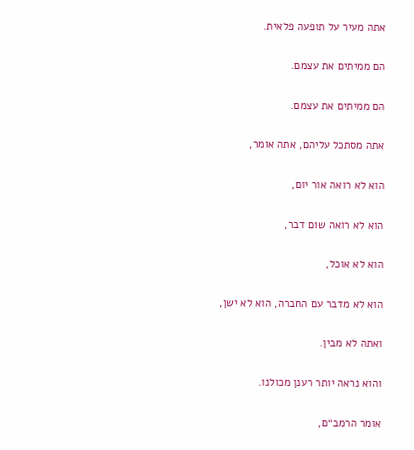אתה מעיר על תופעה פלאית.

הם ממיתים את עצמם.

הם ממיתים את עצמם.

אתה מסתכל עליהם, אתה אומר,

הוא לא רואה אור יום,

הוא לא רואה שום דבר,

הוא לא אוכל,

הוא לא מדבר עם החברה, הוא לא ישן,

ואתה לא מבין.

והוא נראה יותר רענן מכולנו.

אומר הרמב״ם,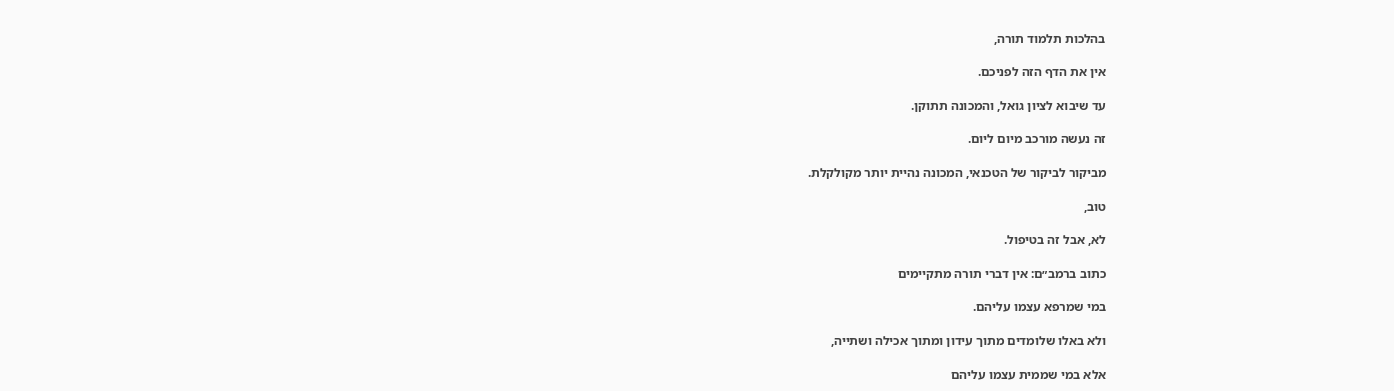בהלכות תלמוד תורה,

אין את הדף הזה לפניכם.

עד שיבוא לציון גואל, והמכונה תתוקן.

זה נעשה מורכב מיום ליום.

מביקור לביקור של הטכנאי, המכונה נהיית יותר מקולקלת.

טוב,

לא, אבל זה בטיפול.

כתוב ברמב״ם: אין דברי תורה מתקיימים

במי שמרפא עצמו עליהם.

ולא באלו שלומדים מתוך עידון ומתוך אכילה ושתייה,

אלא במי שממית עצמו עליהם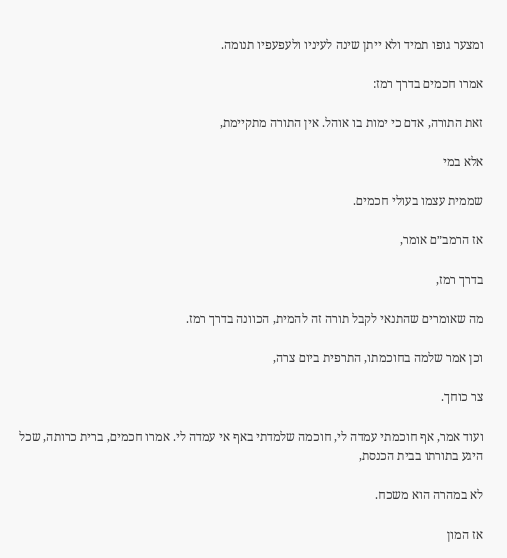ומצער גופו תמיד ולא ייתן שינה לעיניו ולעפעפיו תנומה.

אמרו חכמים בדרך רמז:

זאת התורה, אדם כי ימות בו אוהל. אין התורה מתקיימת,

אלא במי

שממית עצמו בעולי חכמים.

אז הרמב״ם אומר,

בדרך רמז,

מה שאומרים שהתנאי לקבל תורה זה להמית, הכוונה בדרך רמז.

וכן אמר שלמה בחוכמתו, התרפית ביום צרה,

צר כוחך.

ועוד אמר, אף חוכמתי עמדה לי, חוכמה שלמדתי באף אי עמדה לי. אמרו חכמים, ברית כרותה, שכל היגע בתורתו בבית הכנסת,

לא במהרה הוא משכח.

אז המון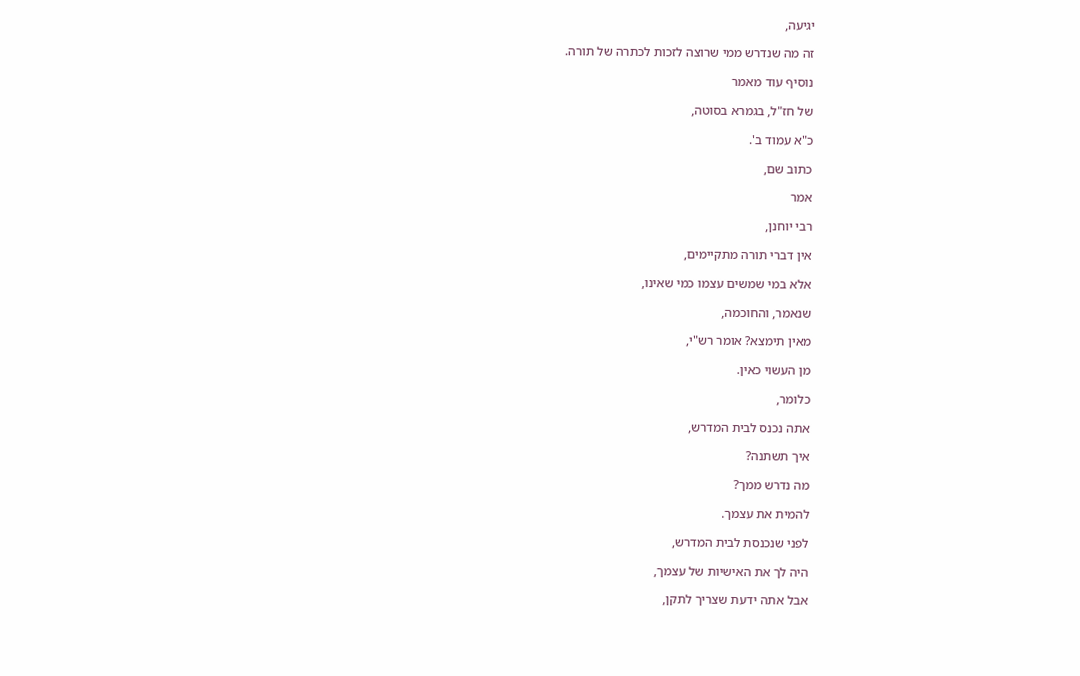יגיעה,

זה מה שנדרש ממי שרוצה לזכות לכתרה של תורה.

נוסיף עוד מאמר

של חז"ל, בגמרא בסוטה,

כ"א עמוד ב'.

כתוב שם,

אמר

רבי יוחנן,

אין דברי תורה מתקיימים,

אלא במי שמשים עצמו כמי שאינו,

שנאמר, והחוכמה,

מאין תימצא? אומר רש"י,

מן העשוי כאין.

כלומר,

אתה נכנס לבית המדרש,

איך תשתנה?

מה נדרש ממך?

להמית את עצמך.

לפני שנכנסת לבית המדרש,

היה לך את האישיות של עצמך,

אבל אתה ידעת שצריך לתקן,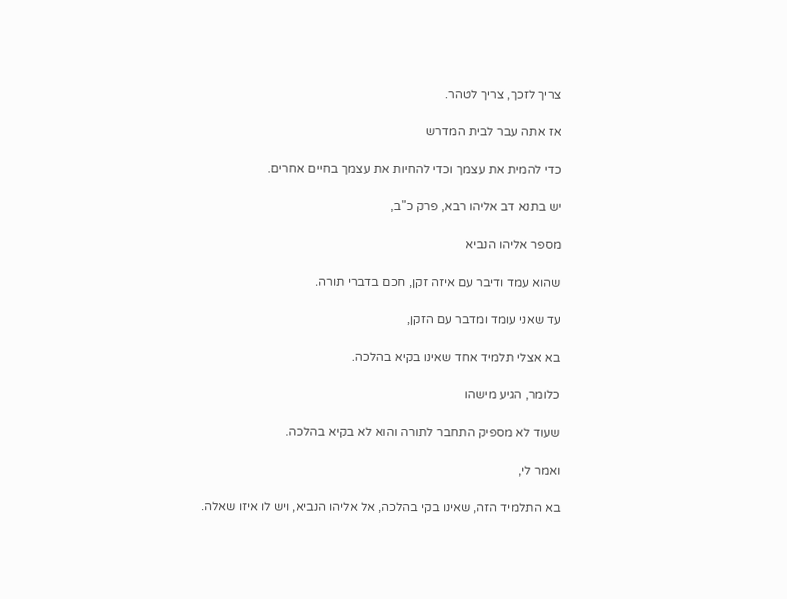צריך לזכך, צריך לטהר.

אז אתה עבר לבית המדרש

כדי להמית את עצמך וכדי להחיות את עצמך בחיים אחרים.

יש בתנא דב אליהו רבא, פרק כ"ב,

מספר אליהו הנביא

שהוא עמד ודיבר עם איזה זקן, חכם בדברי תורה.

עד שאני עומד ומדבר עם הזקן,

בא אצלי תלמיד אחד שאינו בקיא בהלכה.

כלומר, הגיע מישהו

שעוד לא מספיק התחבר לתורה והוא לא בקיא בהלכה.

ואמר לי,

בא התלמיד הזה, שאינו בקי בהלכה, אל אליהו הנביא, ויש לו איזו שאלה.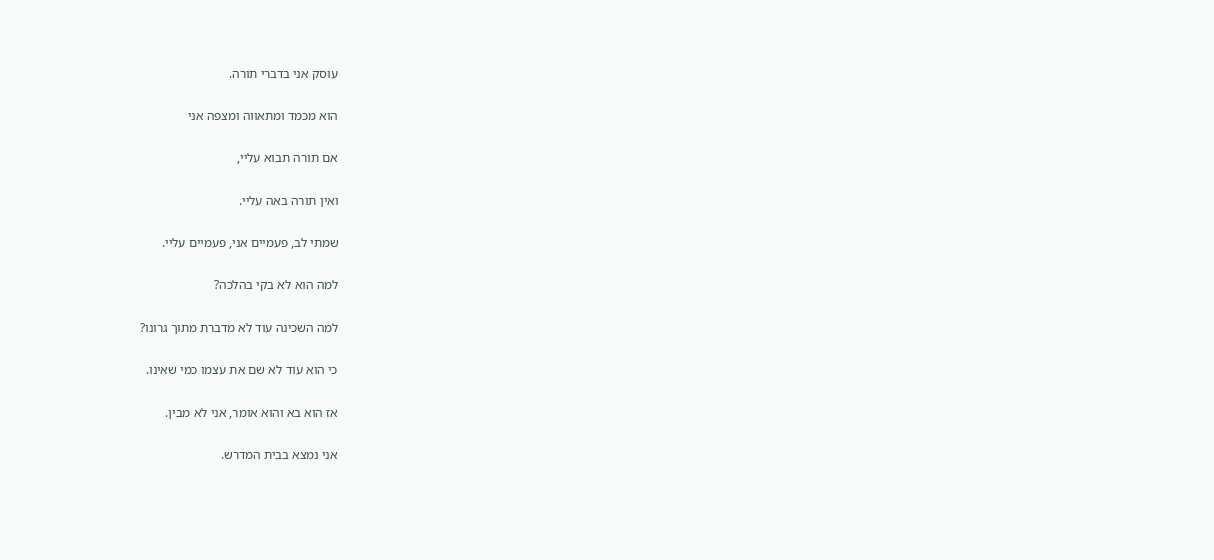עוסק אני בדברי תורה.

הוא מכמד ומתאווה ומצפה אני

אם תורה תבוא עליי,

ואין תורה באה עליי.

שמתי לב, פעמיים אני, פעמיים עליי.

למה הוא לא בקי בהלכה?

למה השכינה עוד לא מדברת מתוך גרונו?

כי הוא עוד לא שם את עצמו כמי שאינו.

אז הוא בא והוא אומר, אני לא מבין.

אני נמצא בבית המדרש.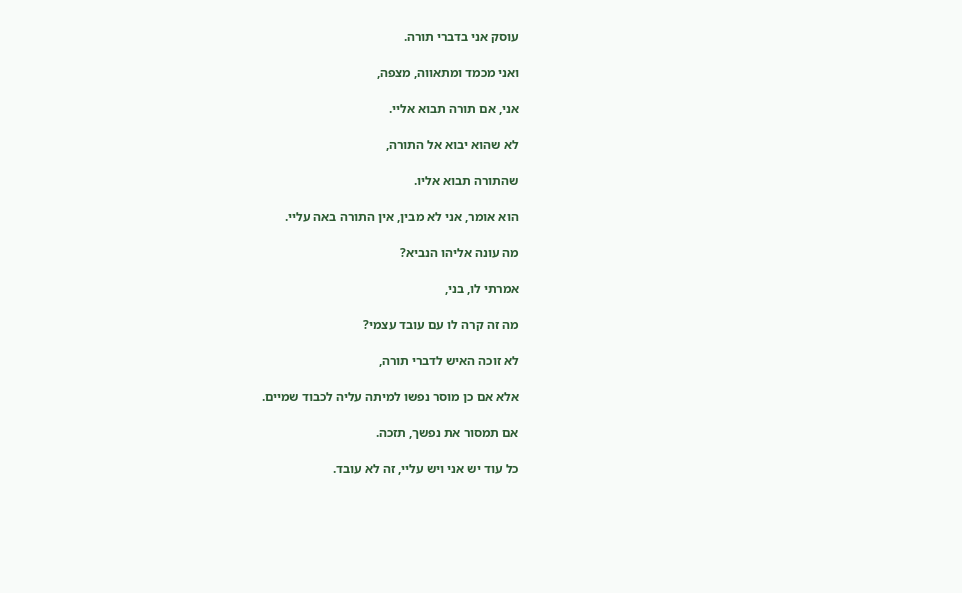עוסק אני בדברי תורה.

ואני מכמד ומתאווה, מצפה,

אני, אם תורה תבוא אליי.

לא שהוא יבוא אל התורה,

שהתורה תבוא אליו.

הוא אומר, אני לא מבין, אין התורה באה עליי.

מה עונה אליהו הנביא?

אמרתי לו, בני,

מה זה קרה לו עם עובד עצמי?

לא זוכה האיש לדברי תורה,

אלא אם כן מוסר נפשו למיתה עליה לכבוד שמיים.

אם תמסור את נפשך, תזכה.

כל עוד יש אני ויש עליי, זה לא עובד.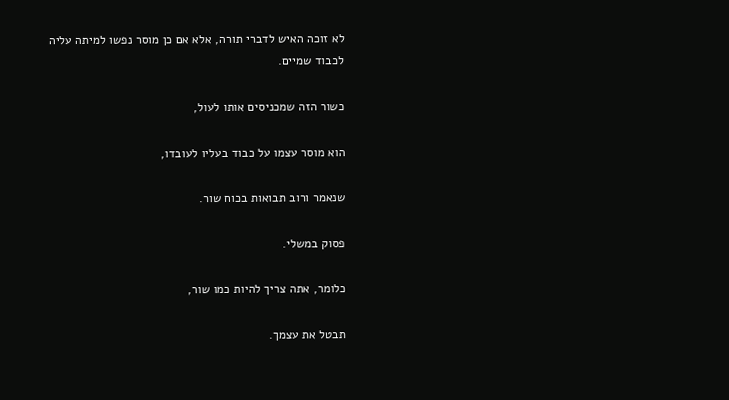לא זוכה האיש לדברי תורה, אלא אם כן מוסר נפשו למיתה עליה לכבוד שמיים.

כשור הזה שמכניסים אותו לעול,

הוא מוסר עצמו על כבוד בעליו לעובדו,

שנאמר ורוב תבואות בכוח שור.

פסוק במשלי.

כלומר, אתה צריך להיות כמו שור,

תבטל את עצמך.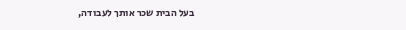בעל הבית שכר אותך לעבודה,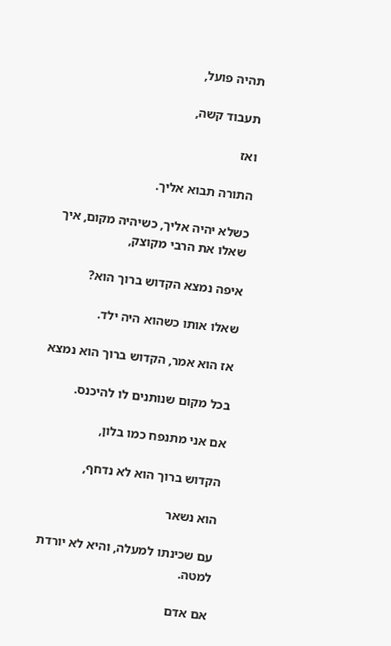תהיה פועל,

תעבוד קשה,

ואז

התורה תבוא אליך.

כשלא יהיה אליך, כשיהיה מקום, איך שאלו את הרבי מקוצק,

איפה נמצא הקדוש ברוך הוא?

שאלו אותו כשהוא היה ילד.

אז הוא אמר, הקדוש ברוך הוא נמצא

בכל מקום שנותנים לו להיכנס.

אם אני מתנפח כמו בלון,

הקדוש ברוך הוא לא נדחף,

הוא נשאר

עם שכינתו למעלה, והיא לא יורדת למטה.

אם אדם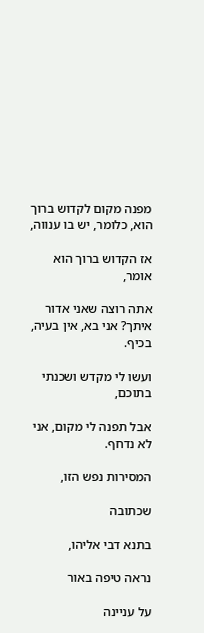מפנה מקום לקדוש ברוך הוא, כלומר, יש בו ענווה,

אז הקדוש ברוך הוא אומר,

אתה רוצה שאני אדור איתך? אני בא, אין בעיה, בכיף.

ועשו לי מקדש ושכנתי בתוכם,

אבל תפנה לי מקום, אני לא נדחף.

המסירות נפש הזו,

שכתובה

בתנא דבי אליהו,

נראה טיפה באור

על עניינה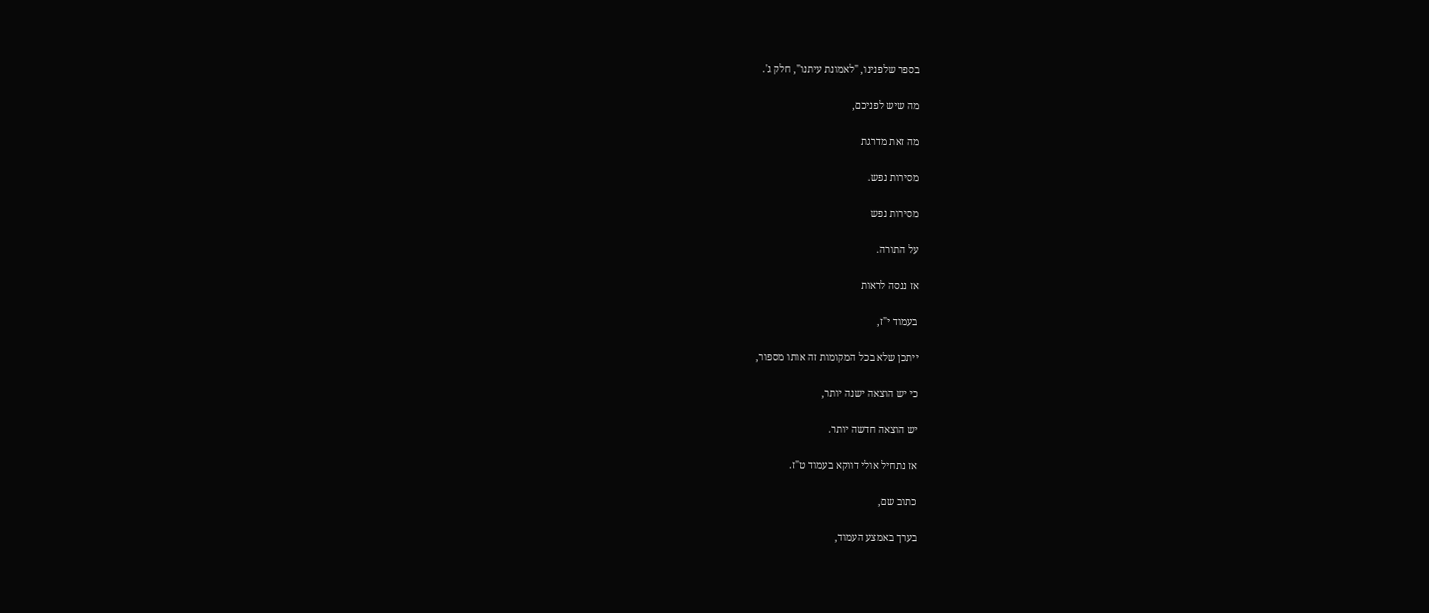בספר שלפנינו, "לאמונת עיתנו", חלק ג'.

מה שיש לפניכם,

מה זאת מדרגת

מסירות נפש.

מסירות נפש

על התורה.

אז ננסה לראות

בעמוד י"ז,

ייתכן שלא בכל המקומות זה אותו מספור,

כי יש הוצאה ישנה יותר,

יש הוצאה חדשה יותר.

אז נתחיל אולי דווקא בעמוד ט"ז.

כתוב שם,

בערך באמצע העמוד,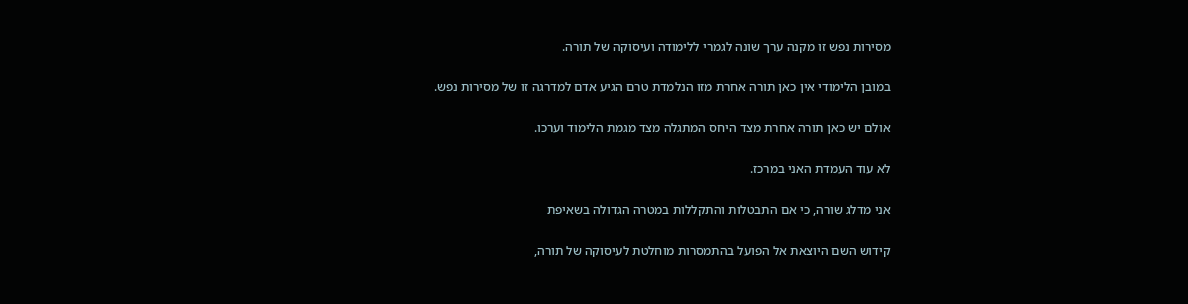מסירות נפש זו מקנה ערך שונה לגמרי ללימודה ועיסוקה של תורה.

במובן הלימודי אין כאן תורה אחרת מזו הנלמדת טרם הגיע אדם למדרגה זו של מסירות נפש.

אולם יש כאן תורה אחרת מצד היחס המתגלה מצד מגמת הלימוד וערכו.

לא עוד העמדת האני במרכז.

אני מדלג שורה, כי אם התבטלות והתקללות במטרה הגדולה בשאיפת

קידוש השם היוצאת אל הפועל בהתמסרות מוחלטת לעיסוקה של תורה,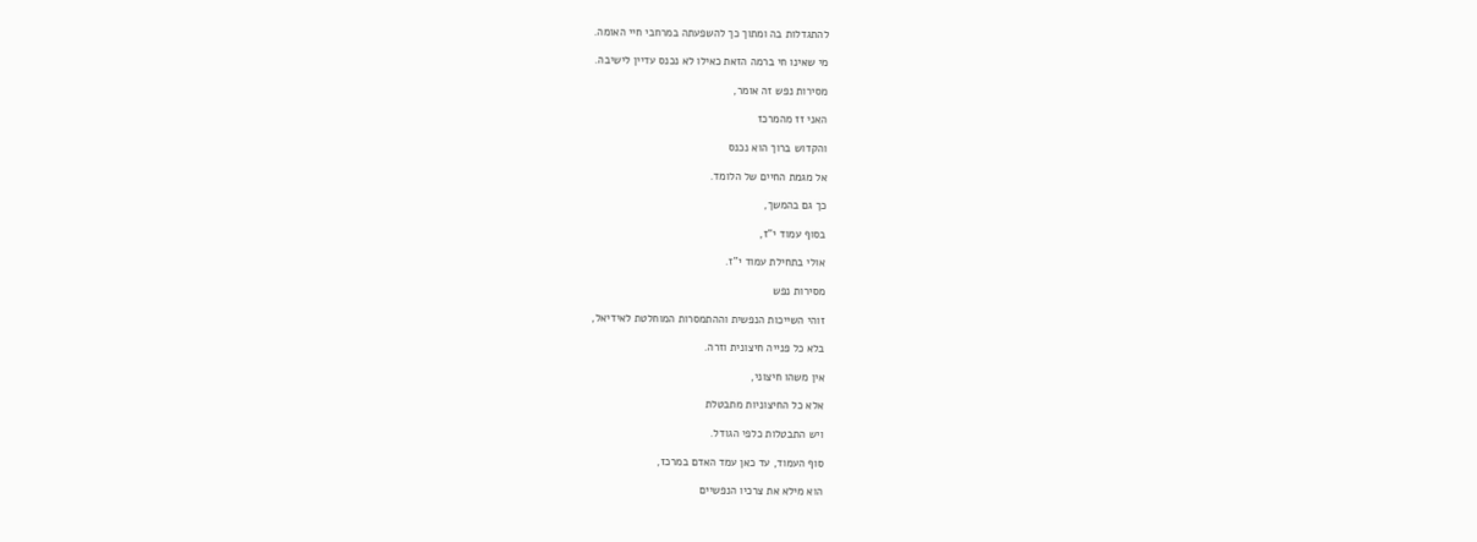להתגדלות בה ומתוך כך להשפעתה במרחבי חיי האומה.

מי שאינו חי ברמה הזאת כאילו לא נכנס עדיין לישיבה.

מסירות נפש זה אומר,

האני זז מהמרכז

והקדוש ברוך הוא נכנס

אל מגמת החיים של הלומד.

כך גם בהמשך,

בסוף עמוד י"ז,

אולי בתחילת עמוד י"ז.

מסירות נפש

זוהי השייכות הנפשית וההתמסרות המוחלטת לאידיאל,

בלא כל פנייה חיצונית וזרה.

אין משהו חיצוני,

אלא כל החיצוניות מתבטלת

ויש התבטלות כלפי הגודל.

סוף העמוד, עד כאן עמד האדם במרכז,

הוא מילא את צרכיו הנפשיים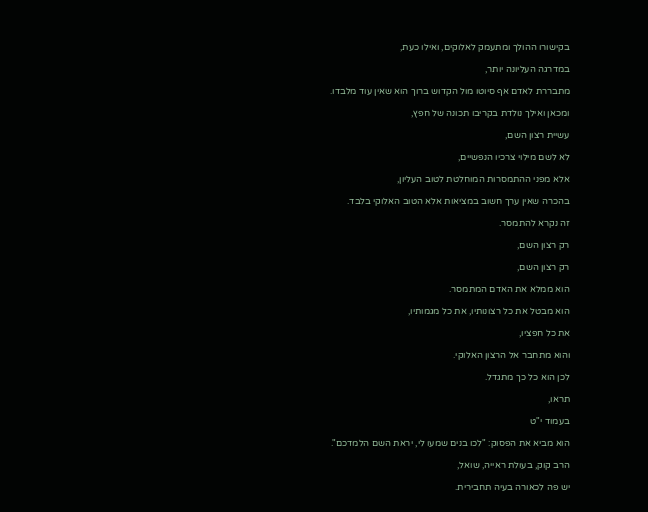בקישורו ההולך ומתעמק לאלוקים, ואילו כעת,

במדרגה העליונה יותר,

מתבררת לאדם אף סיוטו מול הקדוש ברוך הוא שאין עוד מלבדו.

ומכאן ואילך נולדת בקריבו תכונה של חפץ,

עשיית רצון השם,

לא לשם מילוי צרכיו הנפשיים,

אלא מפני ההתמסרות המוחלטת לטוב העליון,

בהכרה שאין ערך חשוב במציאות אלא הטוב האלוקי בלבד.

זה נקרא להתמסר.

רק רצון השם,

רק רצון השם,

הוא ממלא את האדם המתמסר.

הוא מבטל את כל רצונותיו, את כל מגמותיו,

את כל חפציו,

והוא מתחבר אל הרצון האלוקי.

לכן הוא כל כך מתגדל.

תראו,

בעמוד י"ט

הוא מביא את הפסוק: "לכו בנים שמעו לי, יראת השם הלמדכם".

הרב קוק, בעולת ראייה, שואל,

יש פה לכאורה בעיה תחבירית.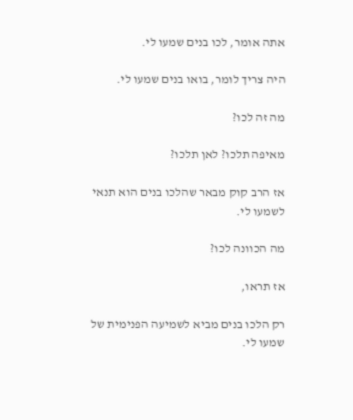אתה אומר, לכו בנים שמעו לי.

היה צריך לומר, בואו בנים שמעו לי.

מה זה לכו?

מאיפה תלכו? לאן תלכו?

אז הרב קוק מבאר שהלכו בנים הוא תנאי לשמעו לי.

מה הכוונה לכו?

אז תראו,

רק הלכו בנים מביא לשמיעה הפנימית של שמעו לי.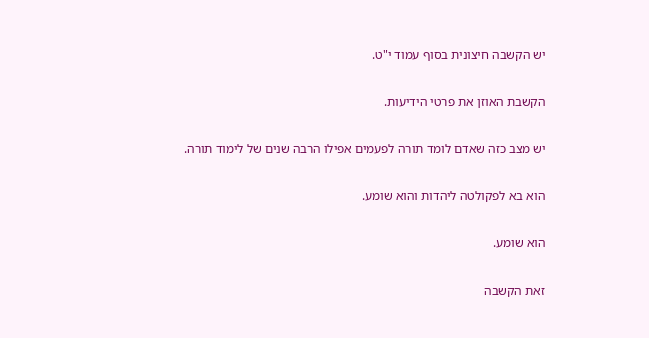יש הקשבה חיצונית בסוף עמוד י"ט.

הקשבת האוזן את פרטי הידיעות.

יש מצב כזה שאדם לומד תורה לפעמים אפילו הרבה שנים של לימוד תורה.

הוא בא לפקולטה ליהדות והוא שומע.

הוא שומע.

זאת הקשבה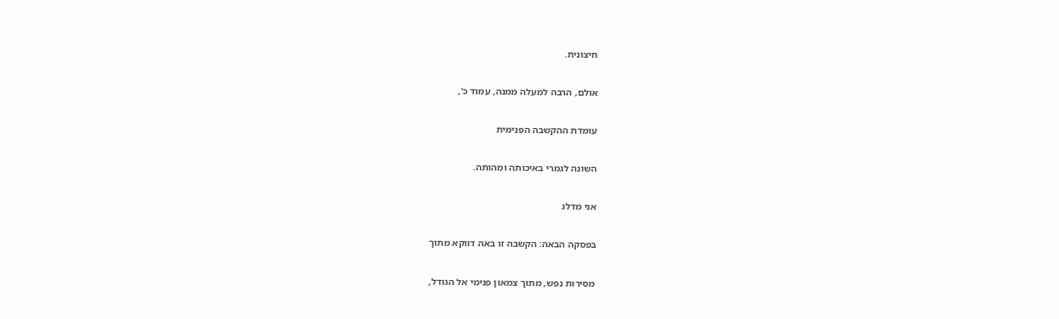חיצונית.

אולם, הרבה למעלה ממנה, עמוד כ',

עומדת ההקשבה הפנימית

השונה לגמרי באיכותה ומהותה.

אני מדלג

בפסקה הבאה: הקשבה זו באה דווקא מתוך

מסירות נפש, מתוך צמאון פנימי אל הגודל,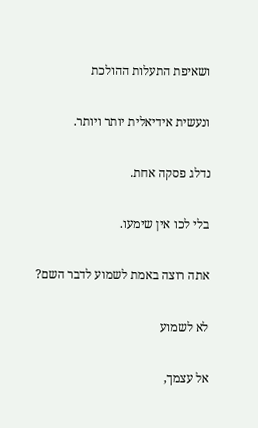ושאיפת התעלות ההולכת

ונעשית אידיאלית יותר ויותר.

נדלג פסקה אחת.

בלי לכו אין שימעו.

אתה רוצה באמת לשמוע לדבר השם?

לא לשמוע

אל עצמך,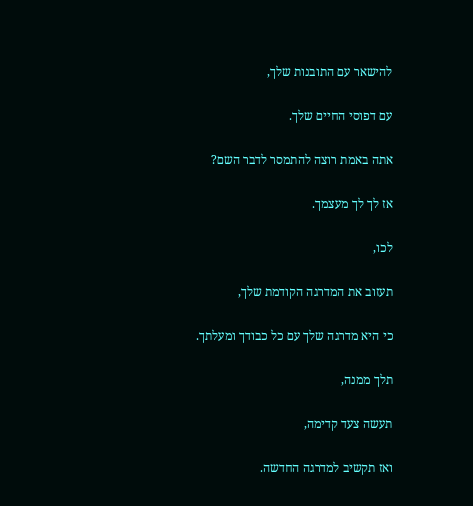להישאר עם התובנות שלך,

עם דפוסי החיים שלך.

אתה באמת רוצה להתמסר לדבר השם?

אז לך לך מעצמך.

לכו,

תעזוב את המדרגה הקודמת שלך,

כי היא מדרגה שלך עם כל כבודך ומעלתך.

תלך ממנה,

תעשה צעד קדימה,

ואז תקשיב למדרגה החדשה.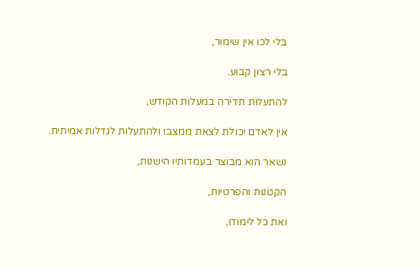בלי לכו אין שימור,

בלי רצון קבוע.

להתעלות תדירה במעלות הקודש,

אין לאדם יכולת לצאת ממצבו ולהתעלות לגדלות אמיתית.

נשאר הוא מבוצר בעמדותיו הישנות,

הקטנות והפרטיות,

ואת כל לימודו,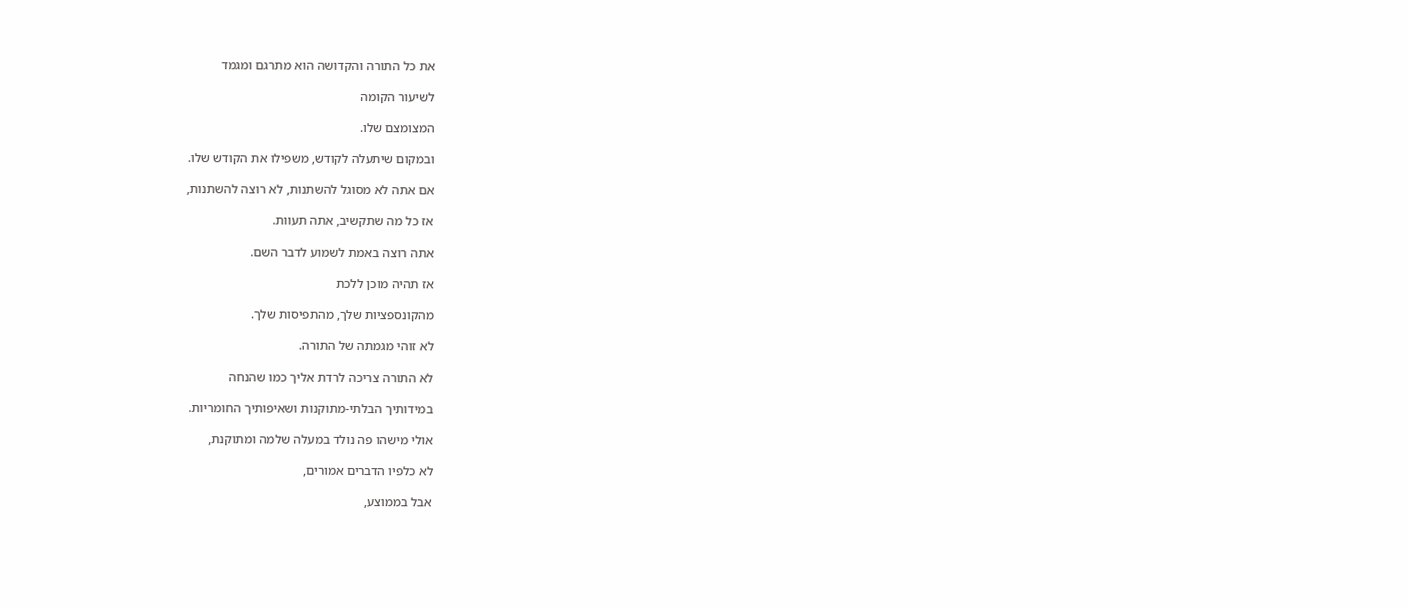את כל התורה והקדושה הוא מתרגם ומגמד

לשיעור הקומה

המצומצם שלו.

ובמקום שיתעלה לקודש, משפילו את הקודש שלו.

אם אתה לא מסוגל להשתנות, לא רוצה להשתנות,

אז כל מה שתקשיב, אתה תעוות.

אתה רוצה באמת לשמוע לדבר השם.

אז תהיה מוכן ללכת

מהקונספציות שלך, מהתפיסות שלך.

לא זוהי מגמתה של התורה.

לא התורה צריכה לרדת אליך כמו שהנחה

במידותיך הבלתי-מתוקנות ושאיפותיך החומריות.

אולי מישהו פה נולד במעלה שלמה ומתוקנת,

לא כלפיו הדברים אמורים,

אבל בממוצע,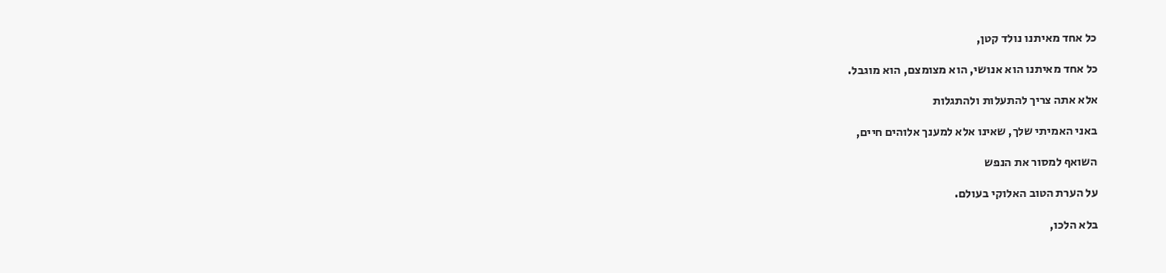כל אחד מאיתנו נולד קטן,

כל אחד מאיתנו הוא אנושי, הוא מצומצם, הוא מוגבל.

אלא אתה צריך להתעלות ולהתגלות

באני האמיתי שלך, שאינו אלא למענך אלוהים חיים,

השואף למסור את הנפש

על הערת הטוב האלוקי בעולם.

בלא הלכו,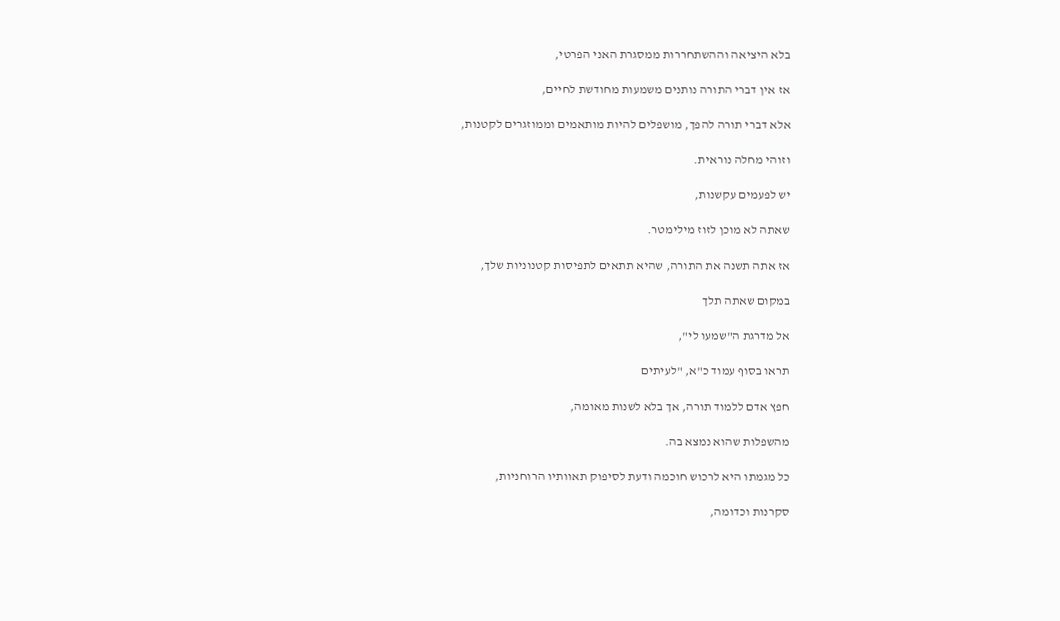בלא היציאה וההשתחררות ממסגרת האני הפרטי,

אז אין דברי התורה נותנים משמעות מחודשת לחיים,

אלא דברי תורה להפך, מושפלים להיות מותאמים וממוזגרים לקטנות,

וזוהי מחלה נוראית.

יש לפעמים עקשנות,

שאתה לא מוכן לזוז מילימטר.

אז אתה תשנה את התורה, שהיא תתאים לתפיסות קטנוניות שלך,

במקום שאתה תלך

אל מדרגת ה"שמעו לי",

תראו בסוף עמוד כ"א, "לעיתים

חפץ אדם ללמוד תורה, אך בלא לשנות מאומה,

מהשפלות שהוא נמצא בה.

כל מגמתו היא לרכוש חוכמה ודעת לסיפוק תאוותיו הרוחניות,

סקרנות וכדומה,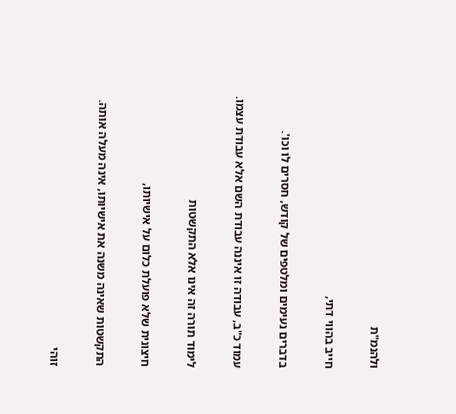ולהנמ"ת

חייב בהווי דתי,

בדברים נעימים ומלטפים של קודש, חסרים לו וכו'.

עמוד כ"ב, עבודה זו איננה עבודת השם אלא עבודת עצמו.

לימוד תורה זה אינו אלא התקשטות

חיצונית שלא פועלת כלום על אישיותו,

התקשטות שאינה משנה את אישיותו, אינה מעלה אותה.

זוהי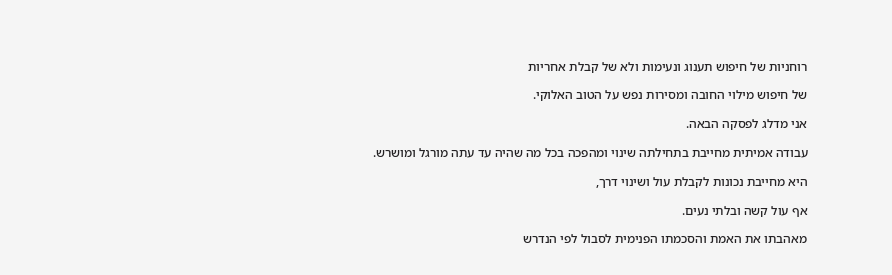רוחניות של חיפוש תענוג ונעימות ולא של קבלת אחריות

של חיפוש מילוי החובה ומסירות נפש על הטוב האלוקי.

אני מדלג לפסקה הבאה.

עבודה אמיתית מחייבת בתחילתה שינוי ומהפכה בכל מה שהיה עד עתה מורגל ומושרש.

היא מחייבת נכונות לקבלת עול ושינוי דרך,

אף עול קשה ובלתי נעים.

מאהבתו את האמת והסכמתו הפנימית לסבול לפי הנדרש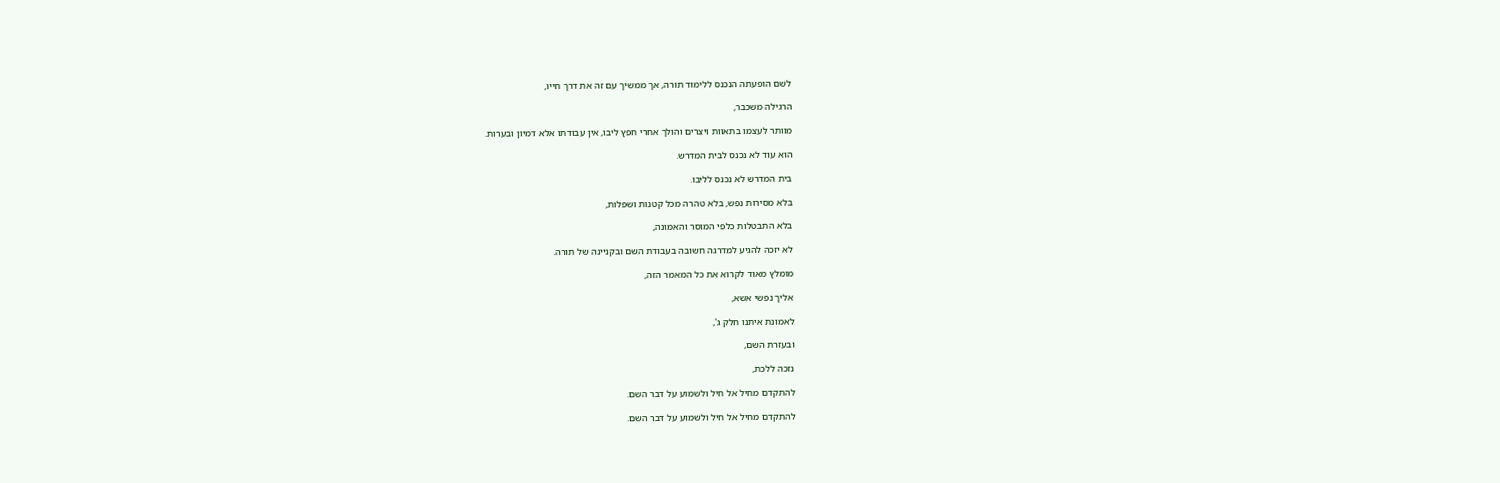לשם הופעתה הנכנס ללימוד תורה, אך ממשיך עם זה את דרך חייו,

הרגילה משכבר,

מוותר לעצמו בתאוות ויצרים והולך אחרי חפץ ליבו, אין עבודתו אלא דמיון ובערות.

הוא עוד לא נכנס לבית המדרש.

בית המדרש לא נכנס לליבו.

בלא מסירות נפש, בלא טהרה מכל קטנות ושפלות,

בלא התבטלות כלפי המוסר והאמונה,

לא יזכה להגיע למדרגה חשובה בעבודת השם ובקניינה של תורה.

מומלץ מאוד לקרוא את כל המאמר הזה,

אליך נפשי אשא,

לאמונת איתנו חלק ג',

ובעזרת השם,

נזכה ללכת,

להתקדם מחיל אל חיל ולשמוע על דבר השם.

להתקדם מחיל אל חיל ולשמוע על דבר השם.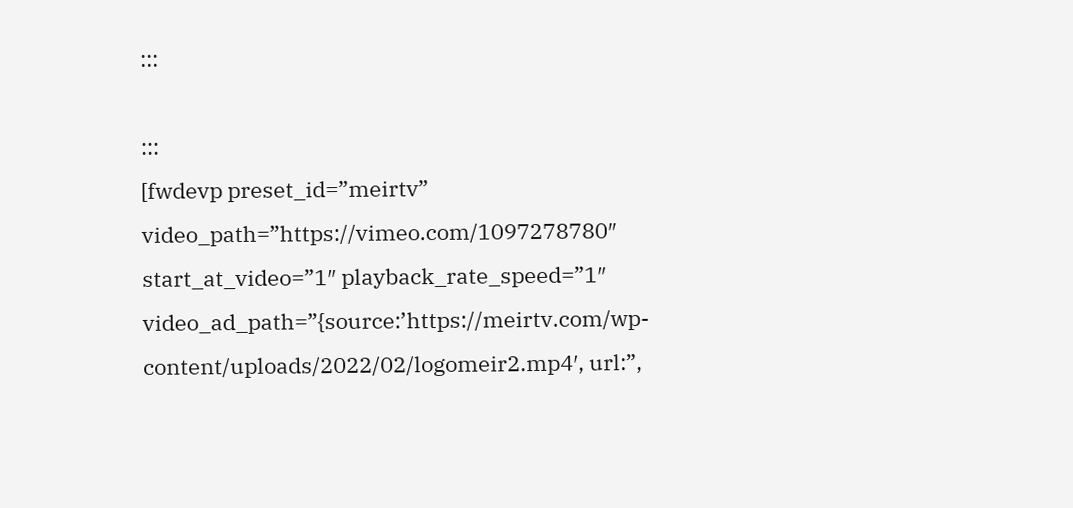:::

:::
[fwdevp preset_id=”meirtv” video_path=”https://vimeo.com/1097278780″ start_at_video=”1″ playback_rate_speed=”1″ video_ad_path=”{source:’https://meirtv.com/wp-content/uploads/2022/02/logomeir2.mp4′, url:”,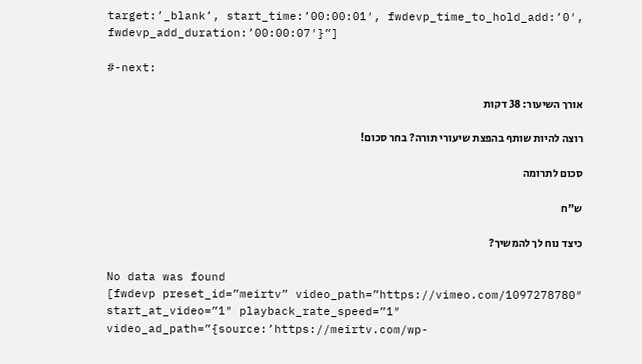target:’_blank’, start_time:’00:00:01′, fwdevp_time_to_hold_add:’0′, fwdevp_add_duration:’00:00:07′}”]

#-next:

אורך השיעור: 38 דקות

רוצה להיות שותף בהפצת שיעורי תורה? בחר סכום!

סכום לתרומה

ש”ח

כיצד נוח לך להמשיך?

No data was found
[fwdevp preset_id=”meirtv” video_path=”https://vimeo.com/1097278780″ start_at_video=”1″ playback_rate_speed=”1″ video_ad_path=”{source:’https://meirtv.com/wp-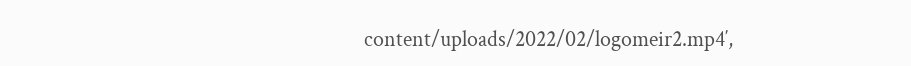content/uploads/2022/02/logomeir2.mp4′,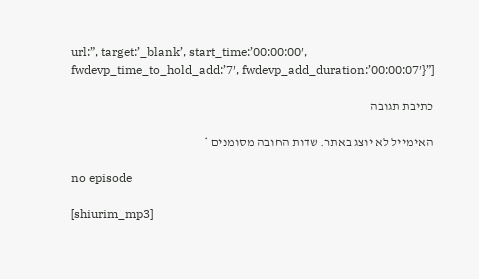url:”, target:’_blank’, start_time:’00:00:00′, fwdevp_time_to_hold_add:’7′, fwdevp_add_duration:’00:00:07′}”]

כתיבת תגובה

האימייל לא יוצג באתר. שדות החובה מסומנים *

no episode

[shiurim_mp3]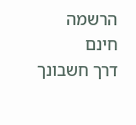הרשמה חינם
דרך חשבונך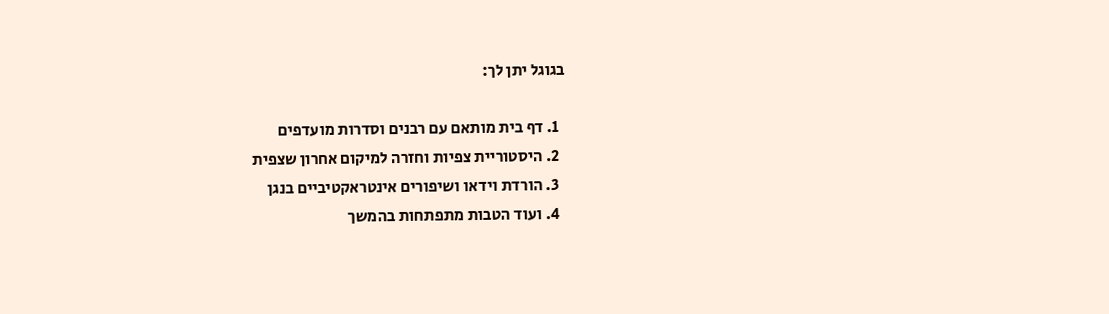בגוגל יתן לך:

  1. דף בית מותאם עם רבנים וסדרות מועדפים
  2. היסטוריית צפיות וחזרה למיקום אחרון שצפית
  3. הורדת וידאו ושיפורים אינטראקטיביים בנגן
  4. ועוד הטבות מתפתחות בהמשך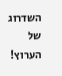השדרוג של הערוץ!